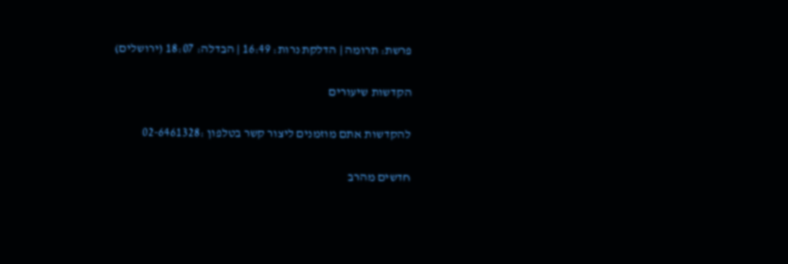פרשת: תרומה | הדלקת נרות: 16:49 | הבדלה: 18:07 (ירושלים)

הקדשות שיעורים

להקדשות אתם מוזמנים ליצור קשר בטלפון :02-6461328

חדשים מהרב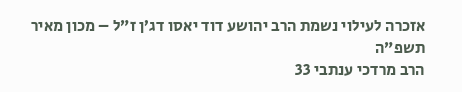אזכרה לעילוי נשמת הרב יהושע דוד יאסו דג’ן ז”ל – מכון מאיר תשפ”ה
הרב מרדכי ענתבי 33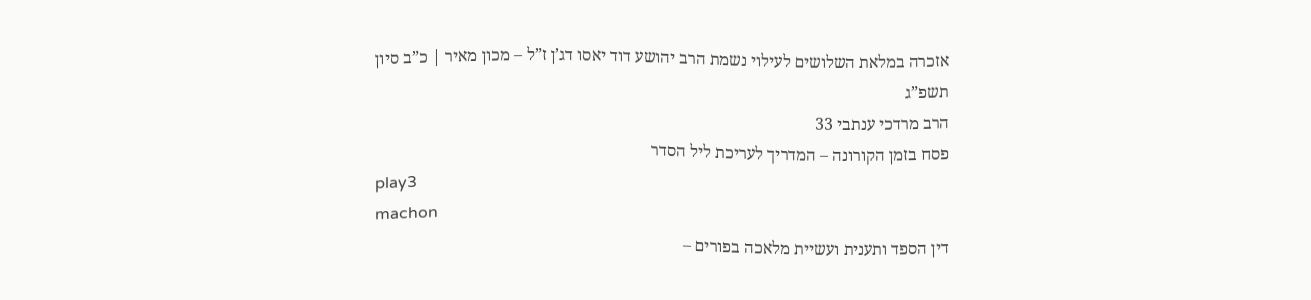אזכרה במלאת השלושים לעילוי נשמת הרב יהושע דוד יאסו דג’ן ז”ל – מכון מאיר | כ”ב סיון תשפ”ג
הרב מרדכי ענתבי 33
פסח בזמן הקורונה – המדריך לעריכת ליל הסדר
play3
machon
דין הספד ותענית ועשיית מלאכה בפורים –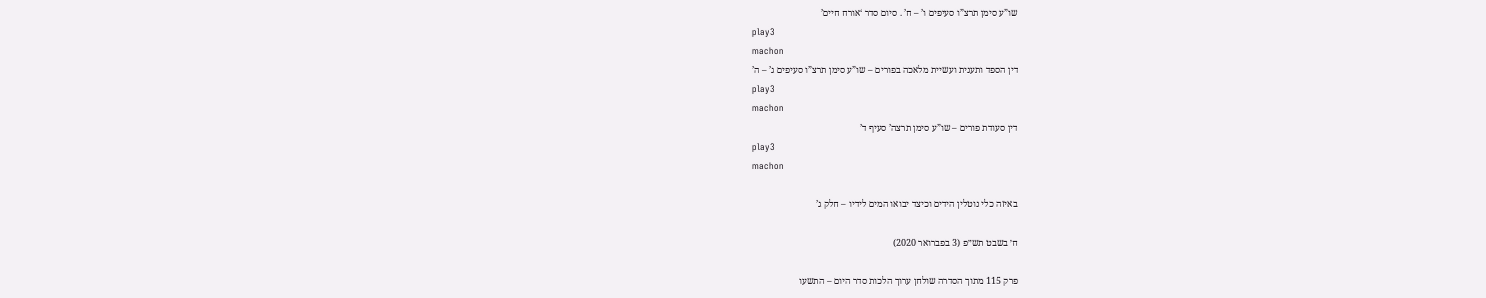שו”ע סימן תרצ”ו סעיפים ו’ – ח’ . סיום סדר ‘אורח חיים’
play3
machon
דין הספד ותענית ועשיית מלאכה בפורים – שו”ע סימן תרצ”ו סעיפים ג’ – ה’
play3
machon
דין סעודת פורים – שו”ע סימן תרצה’ סעיף ד’
play3
machon

באיזה כלי נוטלין הידים וכיצד יבואו המים לידיו – חלק ג’

ח׳ בשבט תש״פ (3 בפברואר 2020)

פרק 115 מתוך הסדרה שולחן ערוך הלכות סדר היום – התשעו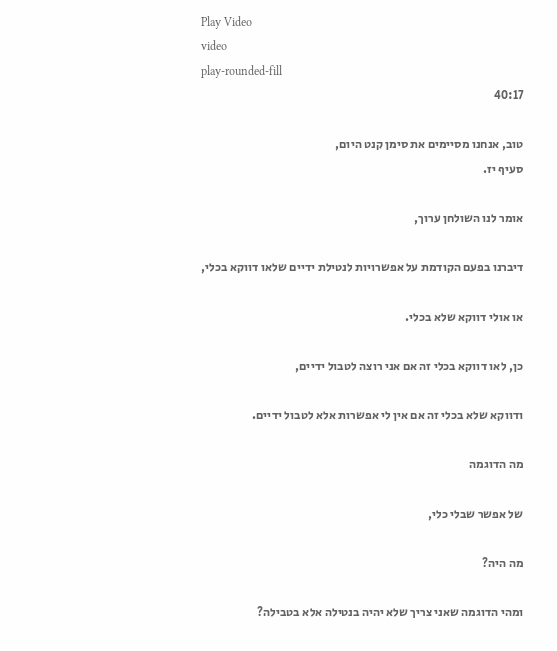Play Video
video
play-rounded-fill
40:17

טוב, אנחנו מסיימים את סימן קנט היום,
סעיף יז.

אומר לנו השולחן ערוך,

דיברנו בפעם הקודמת על אפשרויות לנטילת ידיים שלאו דווקא בכלי,

או אולי דווקא שלא בכלי.

כן, לאו דווקא בכלי זה אם אני רוצה לטבול ידיים,

ודווקא שלא בכלי זה אם אין לי אפשרות אלא לטבול ידיים.

מה הדוגמה

של אפשר שבלי כלי,

מה היה?

ומהי הדוגמה שאני צריך שלא יהיה בנטילה אלא בטבילה?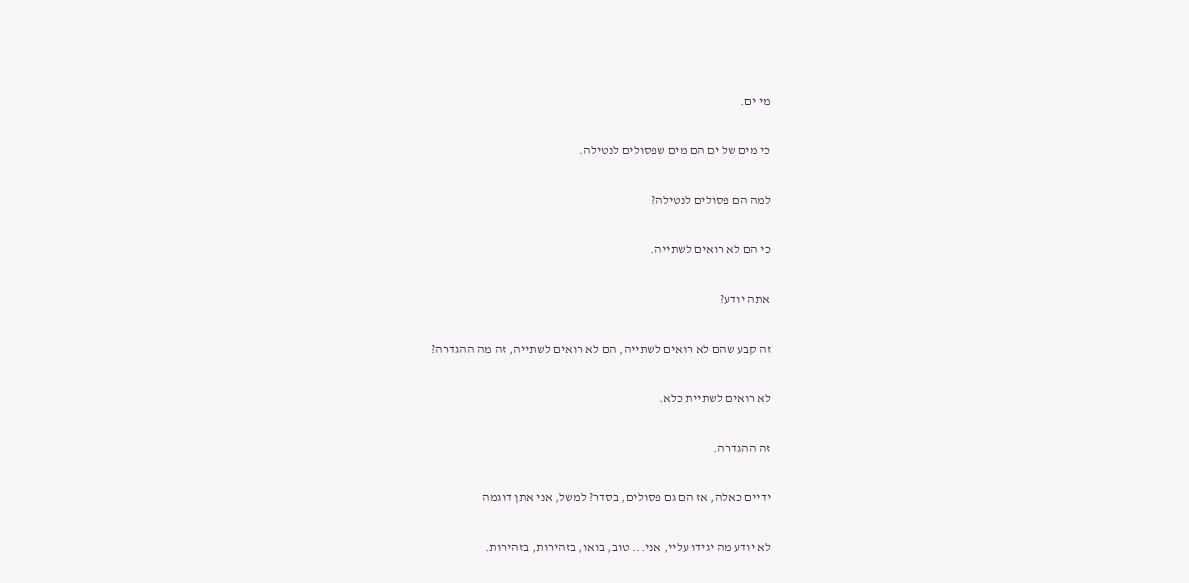מי ים.

כי מים של ים הם מים שפסולים לנטילה.

למה הם פסולים לנטילה?

כי הם לא רואים לשתייה.

אתה יודע?

זה קבע שהם לא רואים לשתייה, הם לא רואים לשתייה, זה מה ההגדרה?

לא רואים לשתיית כלא.

זה ההגדרה.

ידיים כאלה, אז הם גם פסולים, בסדר? למשל, אני אתן דוגמה

לא יודע מה יגידו עליי, אני... טוב, בואו, בזהירות, בזהירות.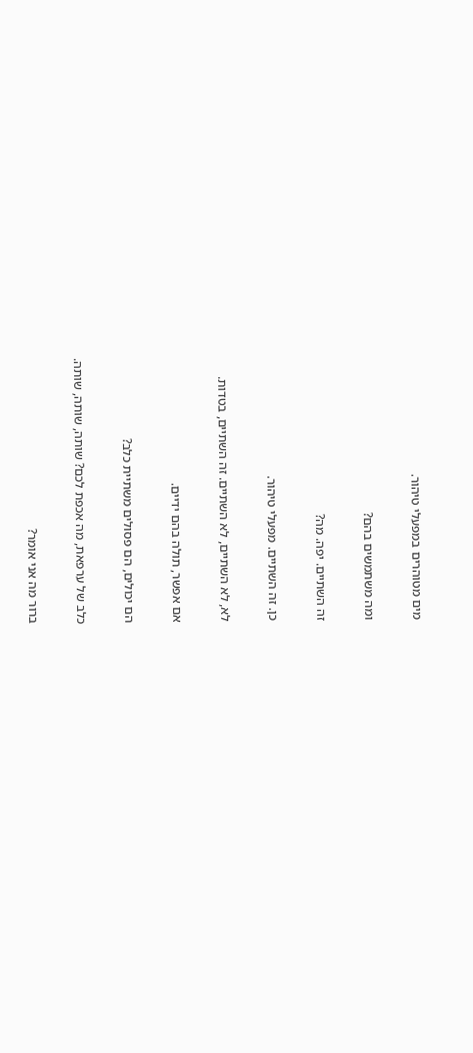מים מטוהרים במפעלי טיהור.

ומה משתמשים בהם?

זה השתיים. יפה. מה?

כן. זה השתיים. מפעלי טיהור.

לא, לא השתיים, לא השתיים. זה השתיים, בטדות.

אם אפשר, תולה בהם ידיים.

הם יכולים, הם פסולים משתיית כלב?

כלב של ערפאת, מה אכפת לכם? שותה, שותה, שותה.

ברור מה אני אומר?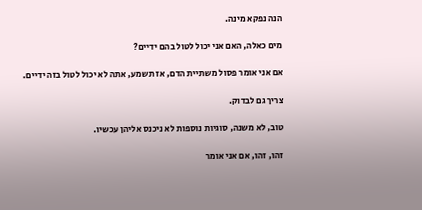הנה נפקא מינה.

מים כאלה, האם אני יכול לטול בהם ידיים?

אם אני אומר פסול משתיית הדם, אז תשמע, אתה לא יכול לטול בזה ידיים.

צריך גם לבדוק.

טוב, לא משנה, סוגיות נוספות לא ניכנס אליהן עכשיו.

זהו, זהו, אם אני אומר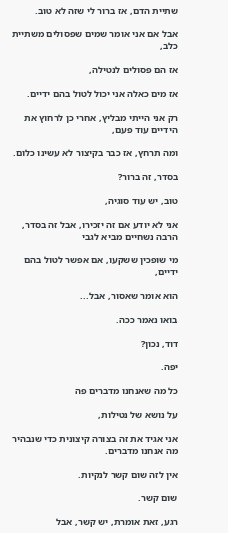שתיית הדם, אז ברור לי שזה לא טוב.

אבל אם אני אומר שמים שפסולים משתיית כלב,

אז הם פסולים לנטילה,

אז מים כאלה אני יכול לטול בהם ידיים.

רק אני הייתי מבליץ, אחרי כן לרחוץ את הידיים עוד פעם,

ומה תרחץ, אז כבר בקיצור לא עשינו כלום.

בסדר, זה ברור?

טוב, יש עוד סוגיה,

אני לא יודע אם זה יזכירו, אבל זה בסדר, הרבה נשחיים מביא לגבי

מי שופכין ששקעו, אם אפשר לטול בהם ידיים,

הוא אומר שאסור, אבל...

בואו נאמר ככה.

דוד, נכון?

יפה.

כל מה שאנחנו מדברים פה

על נושא של נטילות,

אני אגיד את זה בצורה קיצונית כדי שנבהיר מה אנחנו מדברים.

אין לזה שום קשר לנקיות.

שום קשר.

רגע, זאת אומרת, יש קשר, אבל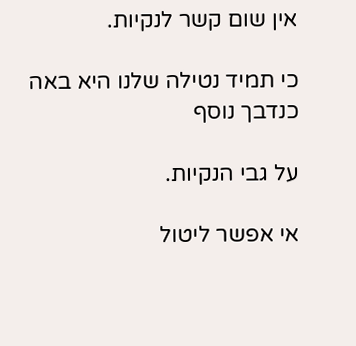אין שום קשר לנקיות.

כי תמיד נטילה שלנו היא באה כנדבך נוסף

על גבי הנקיות.

אי אפשר ליטול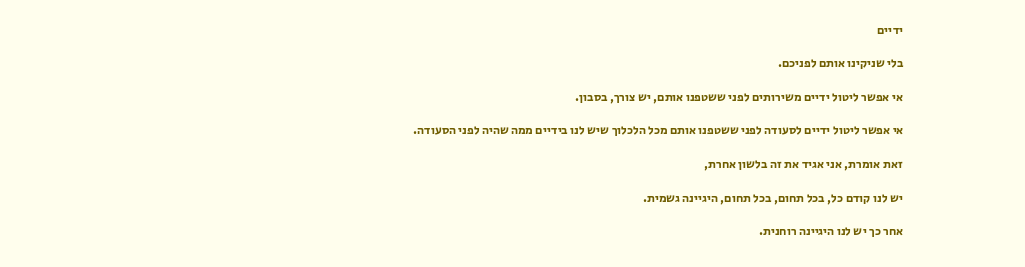ידיים

בלי שניקינו אותם לפניכם.

אי אפשר ליטול ידיים משירותים לפני ששטפנו אותם, יש צורך, בסבון.

אי אפשר ליטול ידיים לסעודה לפני ששטפנו אותם מכל הלכלוך שיש לנו בידיים ממה שהיה לפני הסעודה.

זאת אומרת, אני אגיד את זה בלשון אחרת,

יש לנו קודם כל, בכל תחום, בכל תחום, היגיינה גשמית.

אחר כך יש לנו היגיינה רוחנית.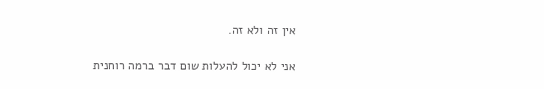אין זה ולא זה.

אני לא יכול להעלות שום דבר ברמה רוחנית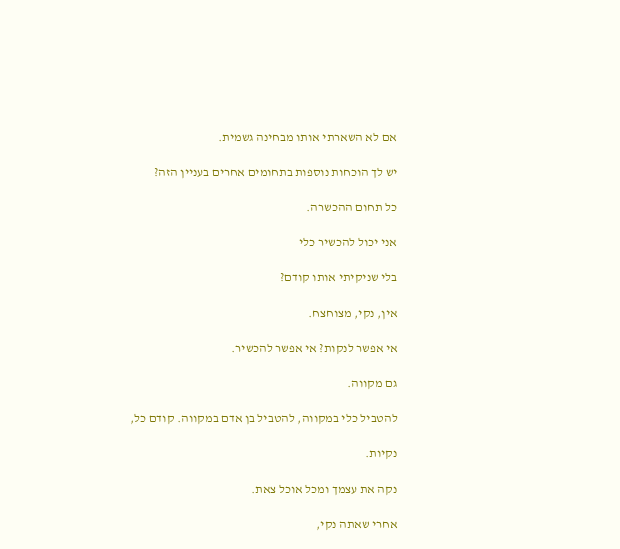אם לא השארתי אותו מבחינה גשמית.

יש לך הוכחות נוספות בתחומים אחרים בעניין הזה?

כל תחום ההכשרה.

אני יכול להכשיר כלי

בלי שניקיתי אותו קודם?

אין, נקי, מצוחצח.

אי אפשר לנקות? אי אפשר להכשיר.

גם מקווה.

להטביל כלי במקווה, להטביל בן אדם במקווה. קודם כל,

נקיות.

נקה את עצמך ומכל אוכל צאת.

אחרי שאתה נקי,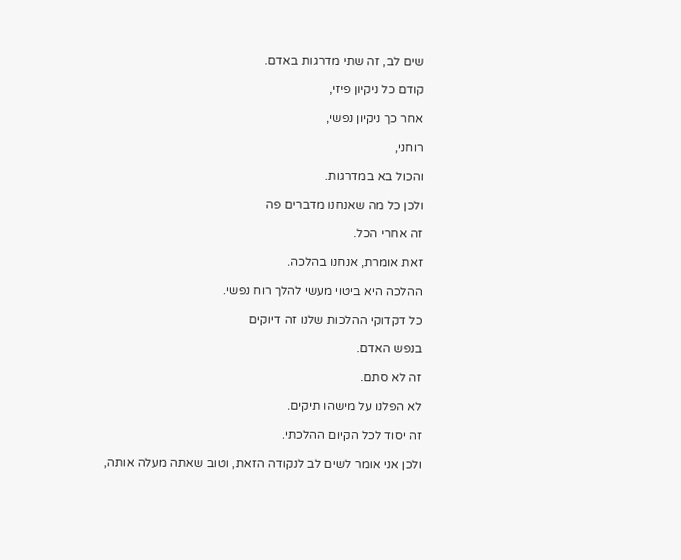שים לב, זה שתי מדרגות באדם.

קודם כל ניקיון פיזי,

אחר כך ניקיון נפשי,

רוחני,

והכול בא במדרגות.

ולכן כל מה שאנחנו מדברים פה

זה אחרי הכל.

זאת אומרת, אנחנו בהלכה.

ההלכה היא ביטוי מעשי להלך רוח נפשי.

כל דקדוקי ההלכות שלנו זה דיוקים

בנפש האדם.

זה לא סתם.

לא הפלנו על מישהו תיקים.

זה יסוד לכל הקיום ההלכתי.

ולכן אני אומר לשים לב לנקודה הזאת, וטוב שאתה מעלה אותה,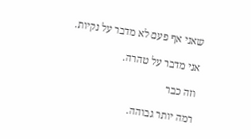שאני אף פעם לא מדבר על נקיות.

אני מדבר על טהרה.

וזה כבר

רמה יותר גבוהה.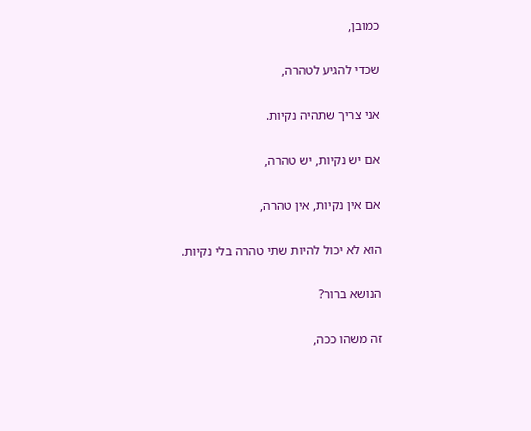כמובן,

שכדי להגיע לטהרה,

אני צריך שתהיה נקיות.

אם יש נקיות, יש טהרה,

אם אין נקיות, אין טהרה,

הוא לא יכול להיות שתי טהרה בלי נקיות.

הנושא ברור?

זה משהו ככה,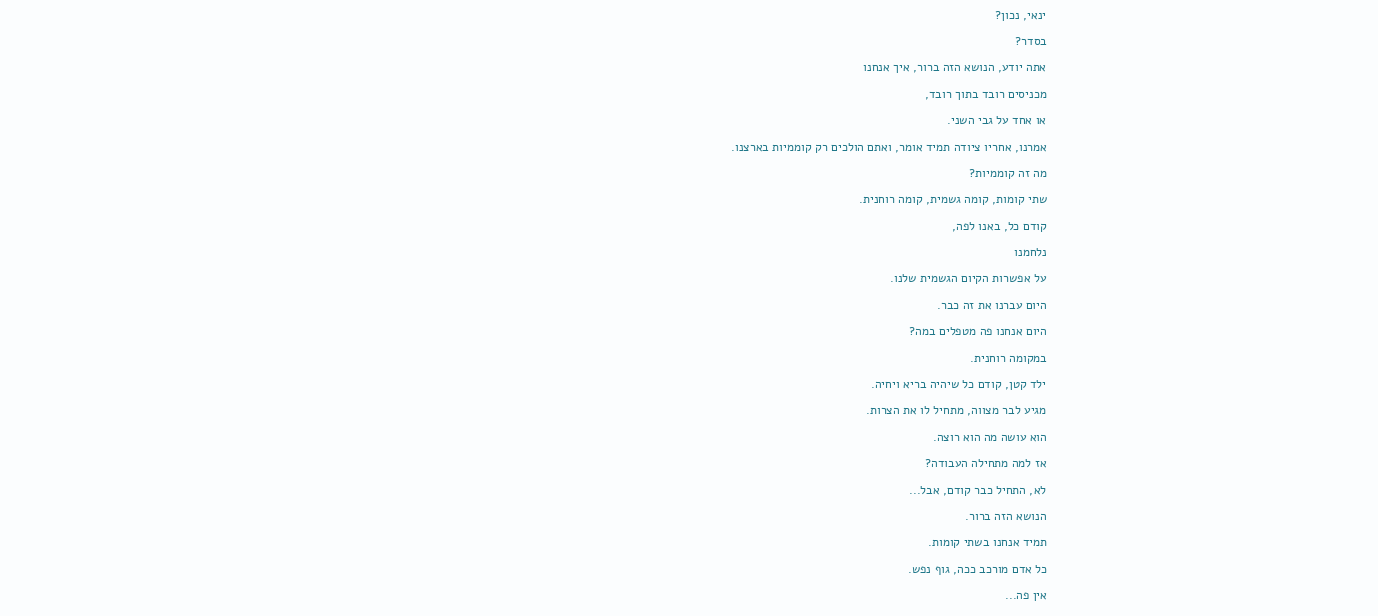ינאי, נכון?

בסדר?

אתה יודע, הנושא הזה ברור, איך אנחנו

מכניסים רובד בתוך רובד,

או אחד על גבי השני.

אמרנו, אחריו ציודה תמיד אומר, ואתם הולכים רק קוממיות בארצנו.

מה זה קוממיות?

שתי קומות, קומה גשמית, קומה רוחנית.

קודם כל, באנו לפה,

נלחמנו

על אפשרות הקיום הגשמית שלנו.

היום עברנו את זה כבר.

היום אנחנו פה מטפלים במה?

במקומה רוחנית.

ילד קטן, קודם כל שיהיה בריא ויחיה.

מגיע לבר מצווה, מתחיל לו את הצרות.

הוא עושה מה הוא רוצה.

אז למה מתחילה העבודה?

לא, התחיל כבר קודם, אבל...

הנושא הזה ברור.

תמיד אנחנו בשתי קומות.

כל אדם מורכב ככה, גוף נפש.

אין פה...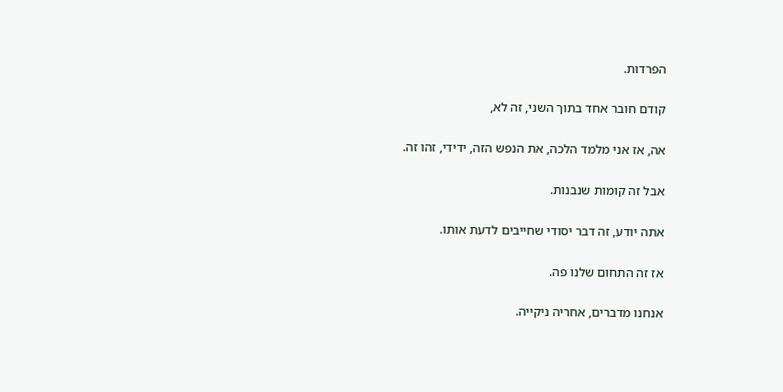הפרדות.

קודם חובר אחד בתוך השני, זה לא,

אה, אז אני מלמד הלכה, את הנפש הזה, ידידי, זהו זה.

אבל זה קומות שנבנות.

אתה יודע, זה דבר יסודי שחייבים לדעת אותו.

אז זה התחום שלנו פה.

אנחנו מדברים, אחריה ניקייה.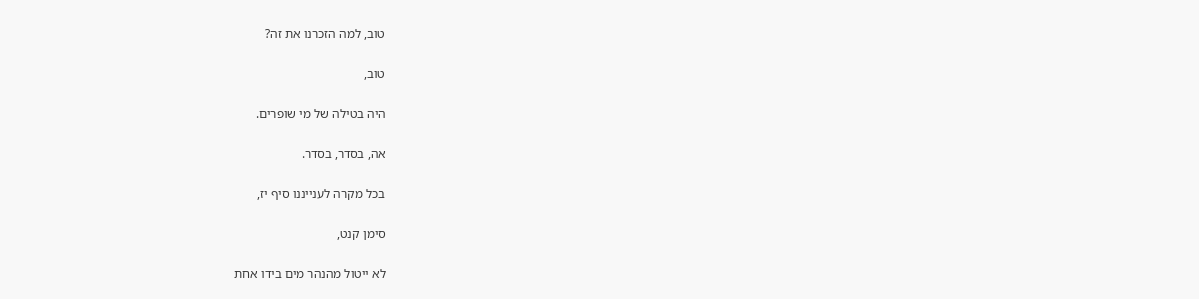טוב, למה הזכרנו את זה?

טוב,

היה בטילה של מי שופרים.

אה, בסדר, בסדר.

בכל מקרה לענייננו סיף יז,

סימן קנט,

לא ייטול מהנהר מים בידו אחת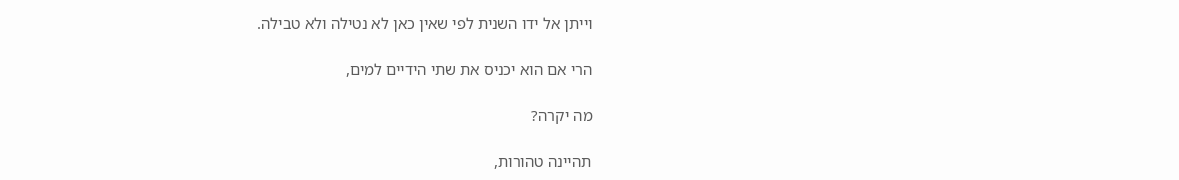וייתן אל ידו השנית לפי שאין כאן לא נטילה ולא טבילה.

הרי אם הוא יכניס את שתי הידיים למים,

מה יקרה?

תהיינה טהורות,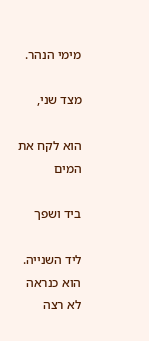מימי הנהר.

מצד שני,

הוא לקח את המים

ביד ושפך

ליד השנייה. הוא כנראה לא רצה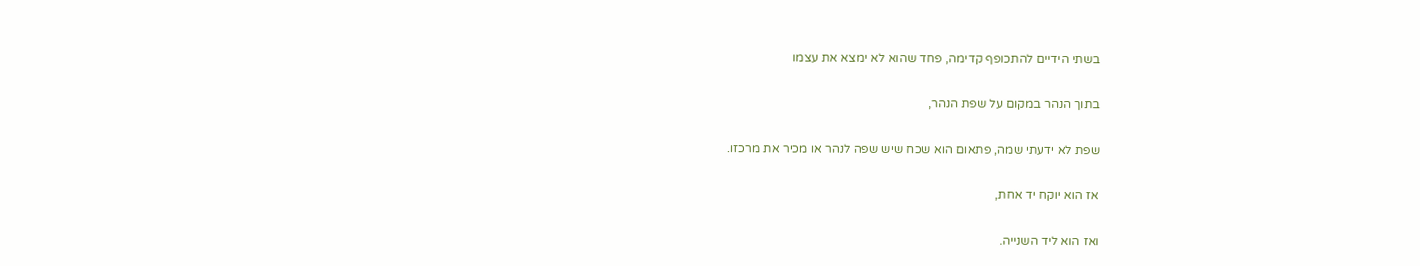בשתי הידיים להתכופף קדימה, פחד שהוא לא ימצא את עצמו

בתוך הנהר במקום על שפת הנהר,

שפת לא ידעתי שמה, פתאום הוא שכח שיש שפה לנהר או מכיר את מרכזו.

אז הוא יוקח יד אחת,

ואז הוא ליד השנייה.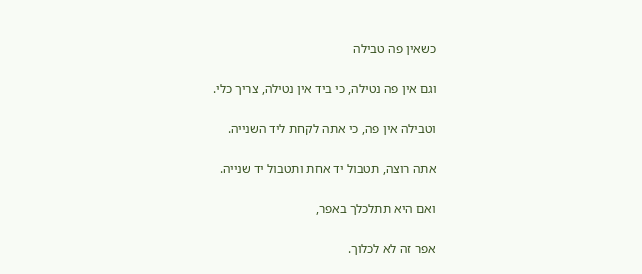כשאין פה טבילה

וגם אין פה נטילה, כי ביד אין נטילה, צריך כלי.

וטבילה אין פה, כי אתה לקחת ליד השנייה.

אתה רוצה, תטבול יד אחת ותטבול יד שנייה.

ואם היא תתלכלך באפר,

אפר זה לא לכלוך.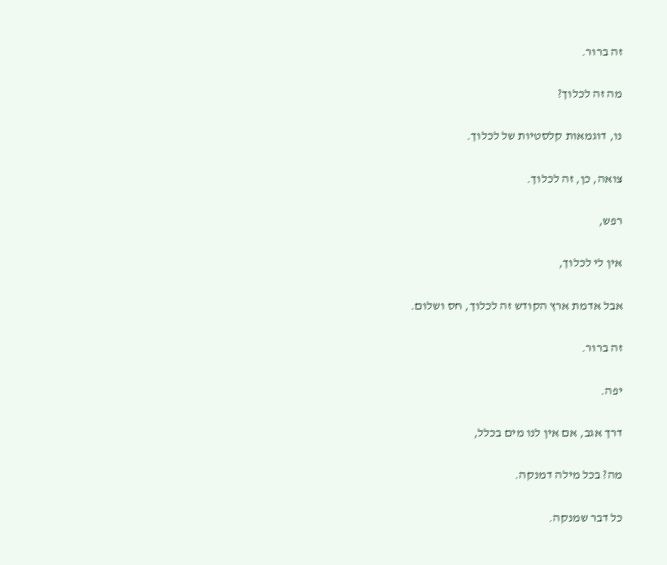זה ברור.

מה זה לכלוך?

נו, דוגמאות קלסטיות של לכלוך.

צואה, כן, זה לכלוך.

רפש,

אין לי לכלוך,

אבל אדמת ארץ הקודש זה לכלוך, חס ושלום.

זה ברור.

יפה.

דרך אגב, אם אין לנו מים בכלל,

מה? בכל מילה דמנקה.

כל דבר שמנקה.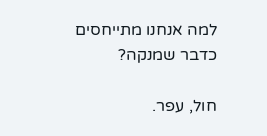למה אנחנו מתייחסים כדבר שמנקה?

חול, עפר.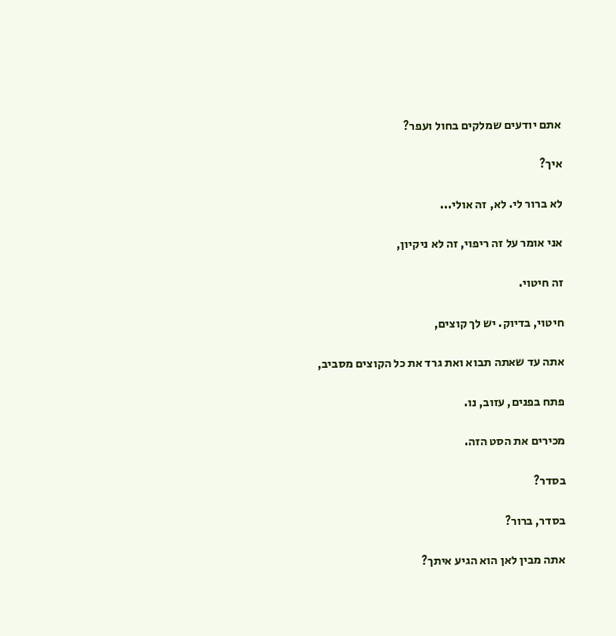אתם יודעים שמלקים בחול ועפר?

איך?

לא ברור לי. לא, זה אולי...

אני אומר על זה ריפוי, זה לא ניקיון,

זה חיטוי.

חיטוי, בדיוק. יש לך קוצים,

אתה עד שאתה תבוא ואת גרד את כל הקוצים מסביב,

פתח בפנים, עזוב, נו.

מכירים את הסט הזה.

בסדר?

בסדר, ברור?

אתה מבין לאן הוא הגיע איתך?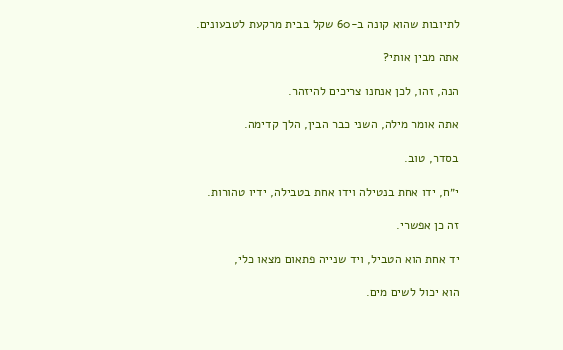לתיובות שהוא קונה ב-60 שקל בבית מרקעת לטבעונים.

אתה מבין אותי?

הנה, זהו, לכן אנחנו צריכים להיזהר.

אתה אומר מילה, השני כבר הבין, הלך קדימה.

בסדר, טוב.

י״ח, ידו אחת בנטילה וידו אחת בטבילה, ידיו טהורות.

זה כן אפשרי.

יד אחת הוא הטביל, ויד שנייה פתאום מצאו כלי,

הוא יכול לשים מים.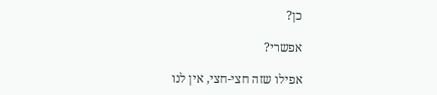כן?

אפשרי?

אפילו שזה חצי-חצי, אין לנו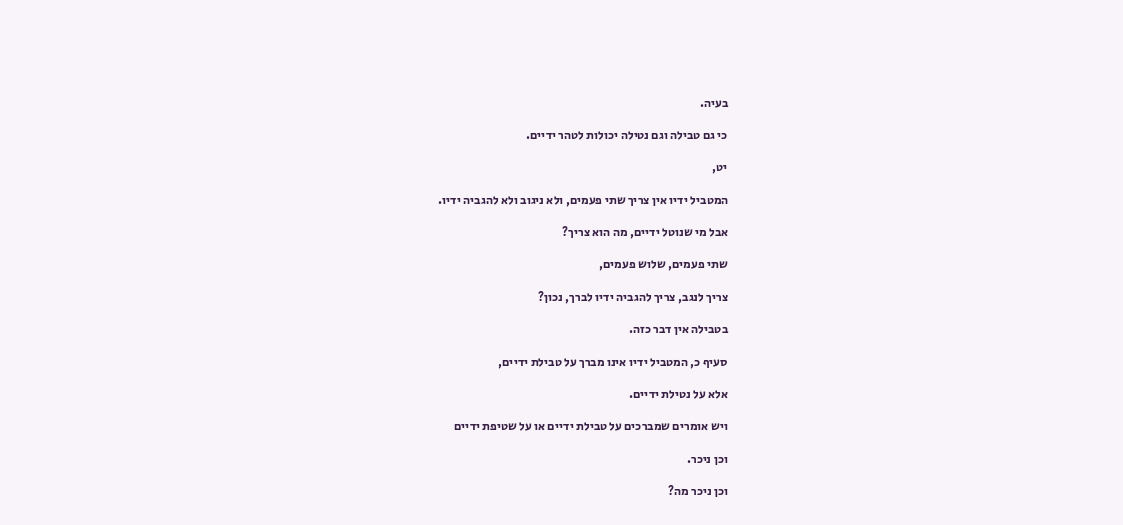בעיה.

כי גם טבילה וגם נטילה יכולות לטהר ידיים.

יט,

המטביל ידיו אין צריך שתי פעמים, ולא ניגוב ולא להגביה ידיו.

אבל מי שנוטל ידיים, מה הוא צריך?

שתי פעמים, שלוש פעמים,

צריך לנגב, צריך להגביה ידיו לברך, נכון?

בטבילה אין דבר כזה.

סעיף כ, המטביל ידיו אינו מברך על טבילת ידיים,

אלא על נטילת ידיים.

ויש אומרים שמברכים על טבילת ידיים או על שטיפת ידיים

וכן ניכר.

וכן ניכר מה?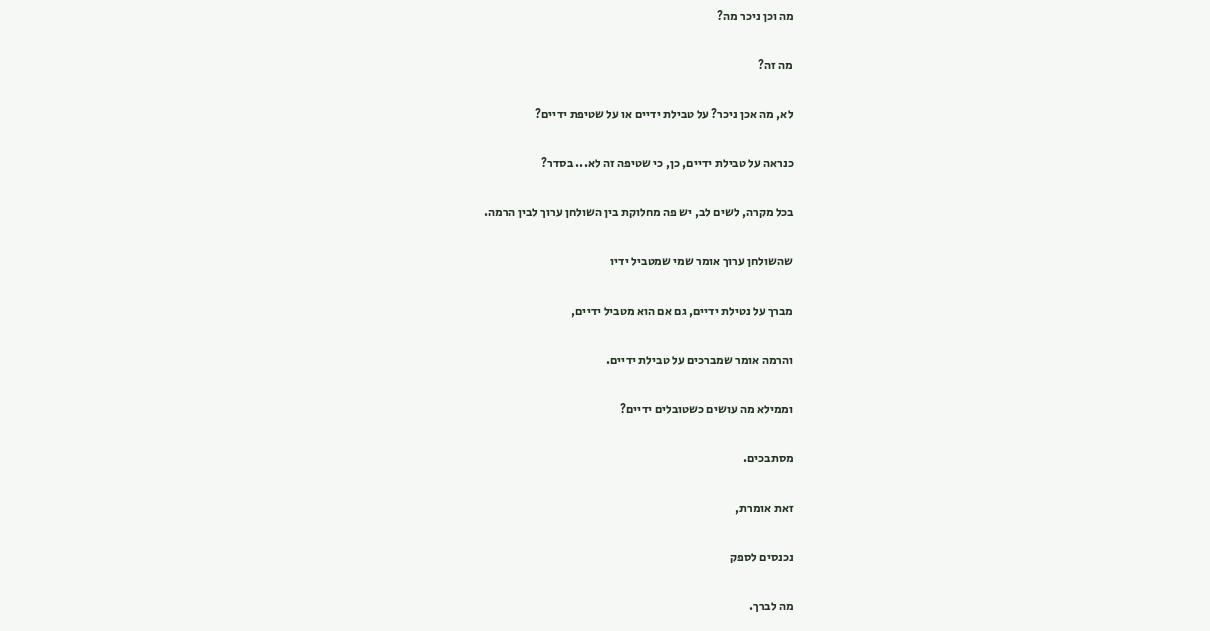מה וכן ניכר מה?

מה זה?

לא, מה אכן ניכר? על טבילת ידיים או על שטיפת ידיים?

כנראה על טבילת ידיים, כן, כי שטיפה זה לא... בסדר?

בכל מקרה, לשים לב, יש פה מחלוקת בין השולחן ערוך לבין הרמה.

שהשולחן ערוך אומר שמי שמטביל ידיו

מברך על נטילת ידיים, גם אם הוא מטביל ידיים,

והרמה אומר שמברכים על טבילת ידיים.

וממילא מה עושים כשטובלים ידיים?

מסתבכים.

זאת אומרת,

נכנסים לספק

מה לברך.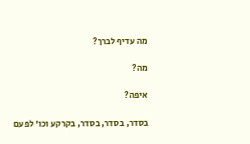מה עדיף לברך?

מה?

איפה?

בסדר, בסדר, בסדר, בקרקע וכו' לפעם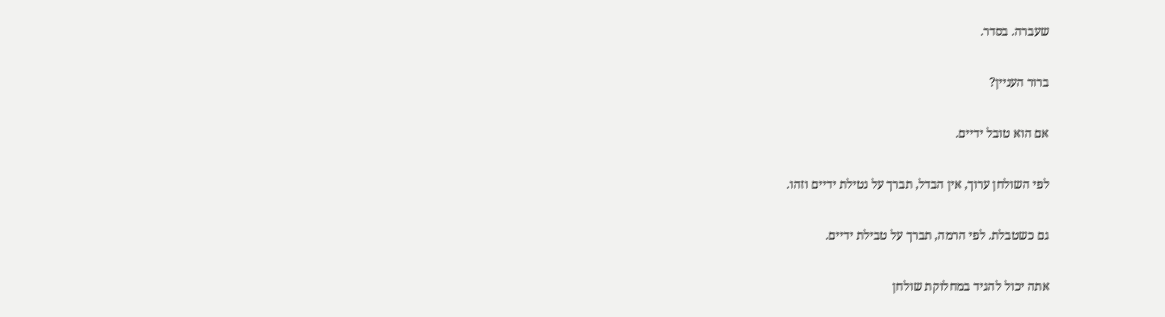שעברה. בסדר.

ברור העניין?

אם הוא טובל ידיים.

לפי השולחן ערוך, אין הבדל, תברך על נטילת ידיים וזהו.

גם כשטבלת. לפי הרמה, תברך על טבילת ידיים.

אתה יכול להגיד במחלוקת שולחן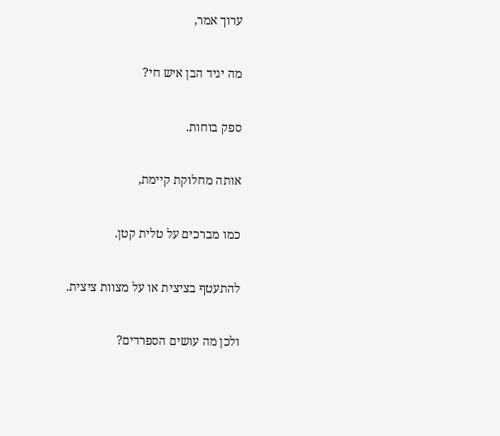ערוך אמר,

מה יגיד הבן איש חי?

ספק בוחות.

אותה מחלוקת קיימת,

כמו מברכים על טלית קטן.

להתעטף בציצית או על מצוות ציצית.

ולכן מה עושים הספרדים?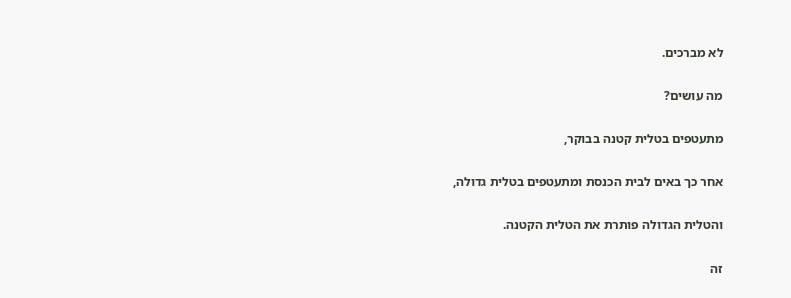לא מברכים.

מה עושים?

מתעטפים בטלית קטנה בבוקר,

אחר כך באים לבית הכנסת ומתעטפים בטלית גדולה,

והטלית הגדולה פותרת את הטלית הקטנה.

זה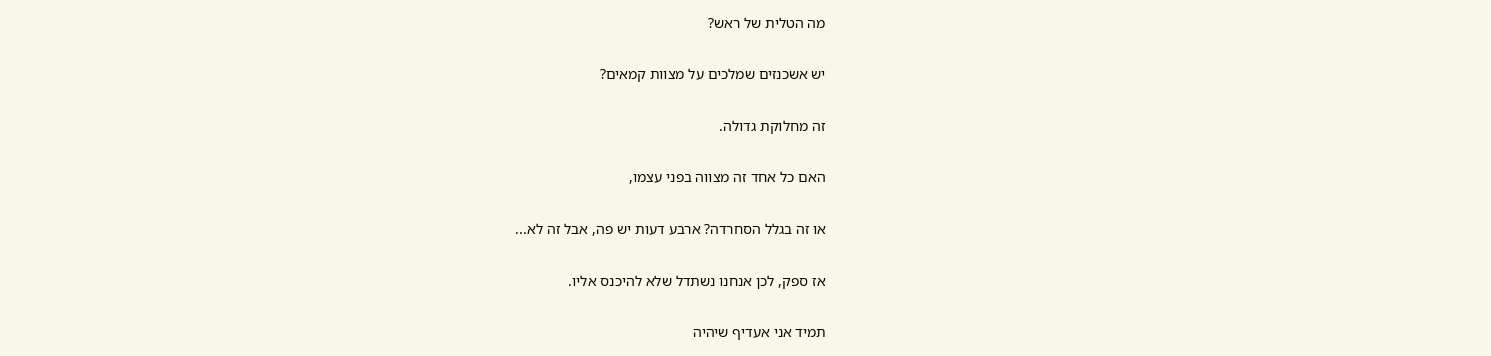מה הטלית של ראש?

יש אשכנזים שמלכים על מצוות קמאים?

זה מחלוקת גדולה.

האם כל אחד זה מצווה בפני עצמו,

או זה בגלל הסחרדה? ארבע דעות יש פה, אבל זה לא...

אז ספק, לכן אנחנו נשתדל שלא להיכנס אליו.

תמיד אני אעדיף שיהיה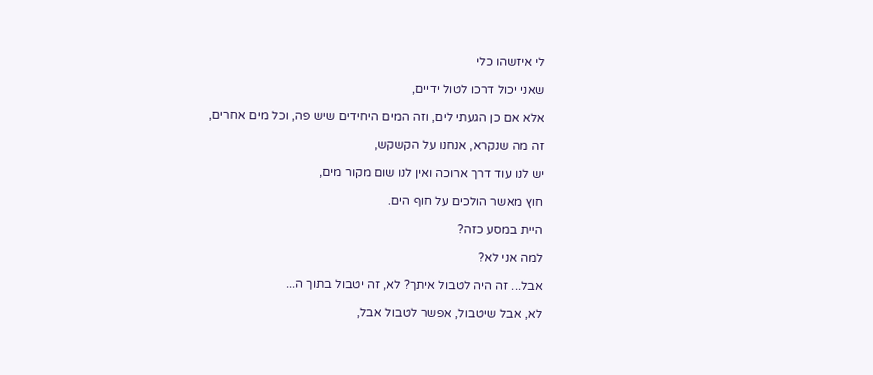לי איזשהו כלי

שאני יכול דרכו לטול ידיים,

אלא אם כן הגעתי לים, וזה המים היחידים שיש פה, וכל מים אחרים,

זה מה שנקרא, אנחנו על הקשקש,

יש לנו עוד דרך ארוכה ואין לנו שום מקור מים,

חוץ מאשר הולכים על חוף הים.

היית במסע כזה?

למה אני לא?

אבל... זה היה לטבול איתך? לא, זה יטבול בתוך ה...

לא, אבל שיטבול, אפשר לטבול אבל,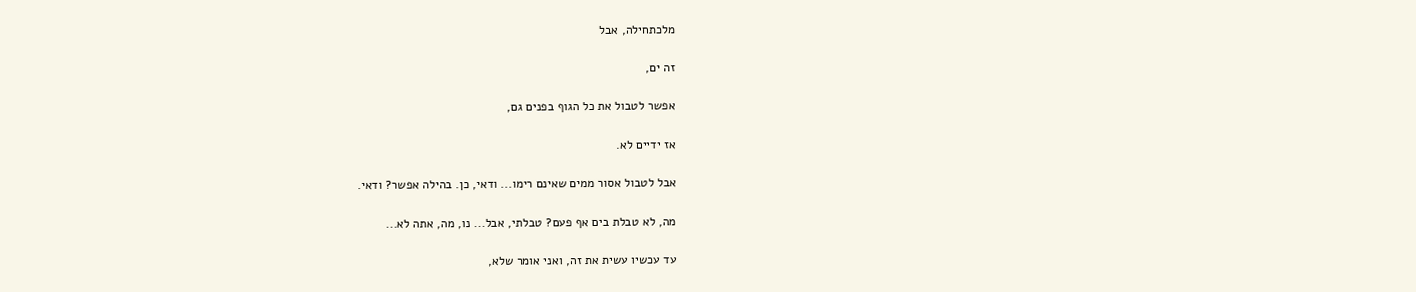מלכתחילה, אבל

זה ים,

אפשר לטבול את כל הגוף בפנים גם,

אז ידיים לא.

אבל לטבול אסור ממים שאינם רימו... ודאי, כן. בהילה אפשר? ודאי.

מה, לא טבלת בים אף פעם? טבלתי, אבל... נו, מה, אתה לא...

עד עכשיו עשית את זה, ואני אומר שלא,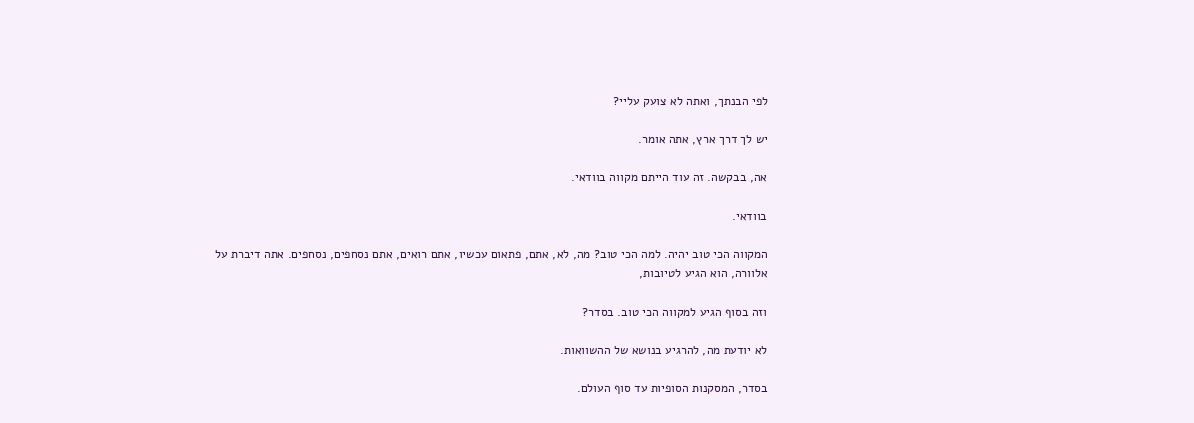לפי הבנתך, ואתה לא צועק עליי?

יש לך דרך ארץ, אתה אומר.

אה, בבקשה. זה עוד הייתם מקווה בוודאי.

בוודאי.

המקווה הכי טוב יהיה. למה הכי טוב? מה, לא, אתם, פתאום עכשיו, אתם רואים, אתם נסחפים, נסחפים. אתה דיברת על אלוורה, הוא הגיע לטיובות,

וזה בסוף הגיע למקווה הכי טוב. בסדר?

לא יודעת מה, להרגיע בנושא של ההשוואות.

בסדר, המסקנות הסופיות עד סוף העולם.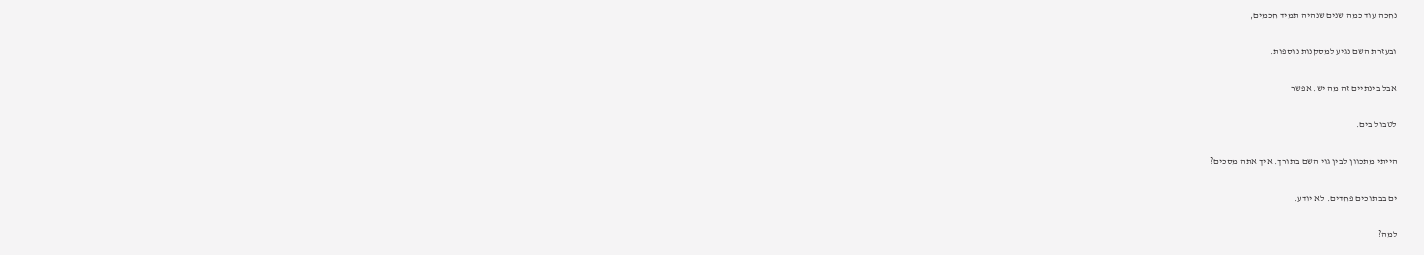נחכה עוד כמה שנים שנהיה תמיד חכמים,

ובעזרת השם נגיע למסקנות נוספות.

אבל בינתיים זה מה יש. אפשר

לטבול בים.

הייתי מתכוון לבין גוי השם בתורך. איך אתה מסכים?

ים בבתוכים פחדים. לא יודע.

למה?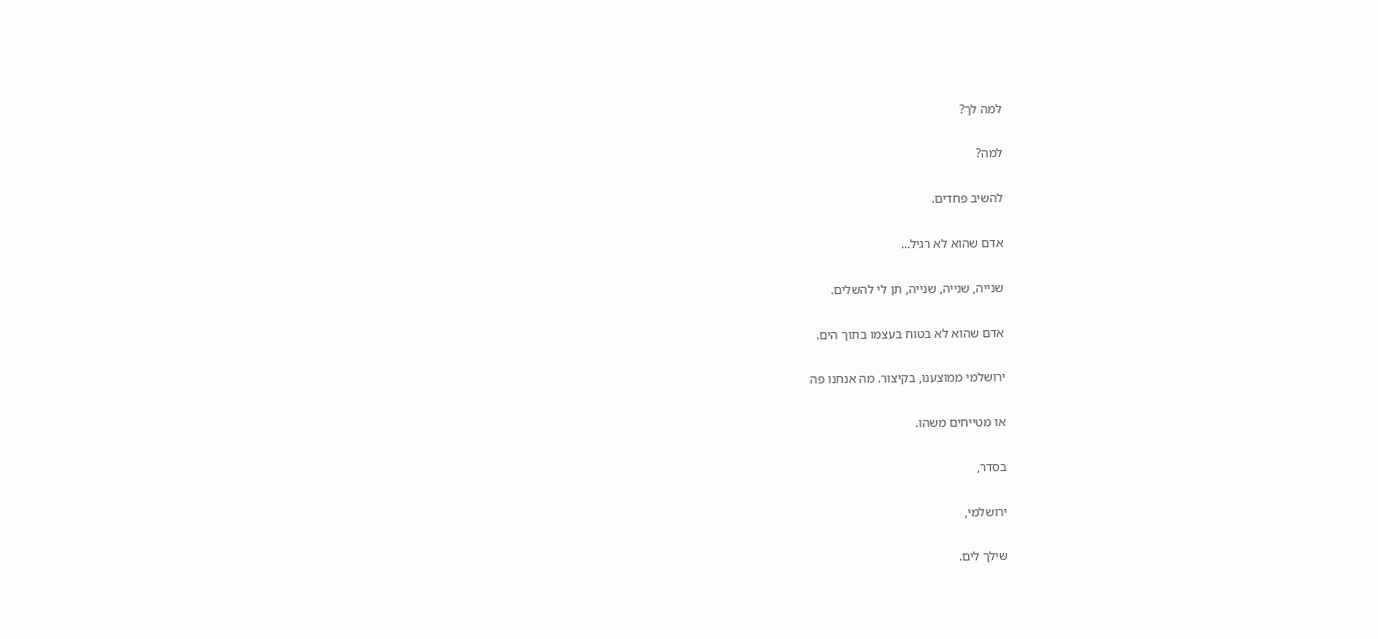למה לך?

למה?

להשיב פחדים.

אדם שהוא לא רגיל...

שנייה, שנייה, שנייה, תן לי להשלים.

אדם שהוא לא בטוח בעצמו בתוך הים.

ירושלמי ממוצענו, בקיצור. מה אנחנו פה

או מטייחים משהו.

בסדר,

ירושלמי,

שילך לים.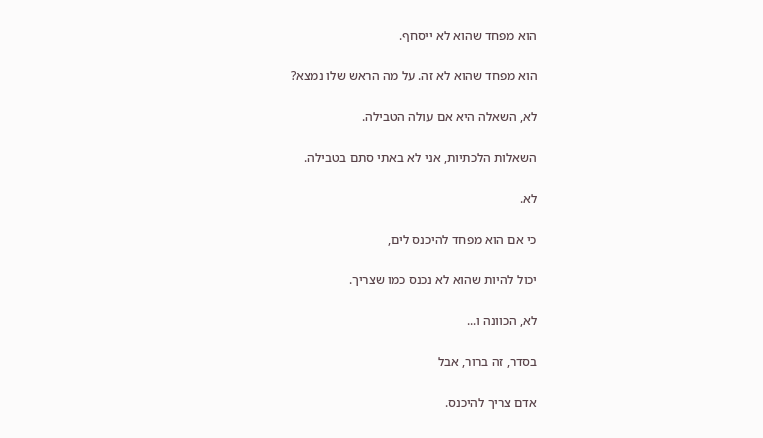הוא מפחד שהוא לא ייסחף.

הוא מפחד שהוא לא זה. על מה הראש שלו נמצא?

לא, השאלה היא אם עולה הטבילה.

השאלות הלכתיות, אני לא באתי סתם בטבילה.

לא.

כי אם הוא מפחד להיכנס לים,

יכול להיות שהוא לא נכנס כמו שצריך.

לא, הכוונה ו...

בסדר, זה ברור, אבל

אדם צריך להיכנס.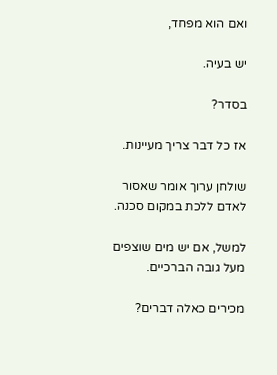ואם הוא מפחד,

יש בעיה.

בסדר?

אז כל דבר צריך מעיינות.

שולחן ערוך אומר שאסור לאדם ללכת במקום סכנה.

למשל, אם יש מים שוצפים מעל גובה הברכיים.

מכירים כאלה דברים?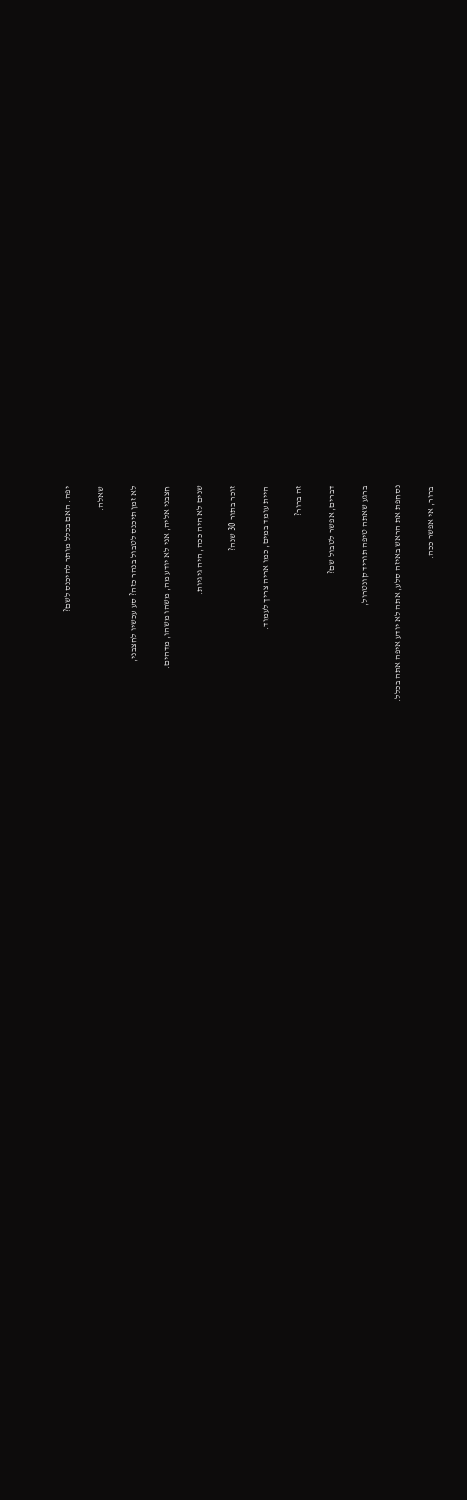יפה. האם בכלל מותר להיכנס לשם?

שאלה.

לא זמן תיכנס לטבול בנהר כזה? סע עכשיו לחצבני,

חצבני אליה, אני לא יודע מה, משהו משהו, מדהים.

שנים לא היה ככה, היה גיגיות.

זוכר בתור 30 שנה?

היית עומד במים, כמו אריה צריך לעמוד.

זה ברור?

דברים, אפשר לטבול שם?

ברגע שאתה טיפה תוריד קונטרול,

נסחפת את הראש באיזה סלע, אתה לא יודע איפה אתה בכלל.

ברור, אי אפשר ככה.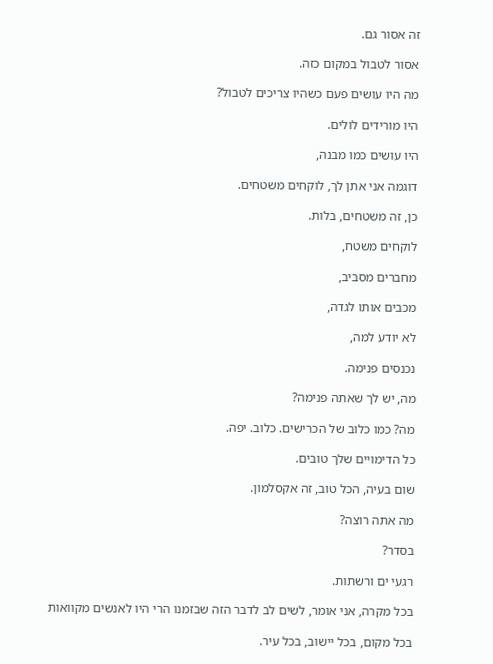זה אסור גם.

אסור לטבול במקום כזה.

מה היו עושים פעם כשהיו צריכים לטבול?

היו מורידים לולים.

היו עושים כמו מבנה,

דוגמה אני אתן לך, לוקחים משטחים.

כן, זה משטחים, בלות.

לוקחים משטח,

מחברים מסביב,

מכבים אותו לגדה,

לא יודע למה,

נכנסים פנימה.

מה, יש לך שאתה פנימה?

מה? כמו כלוב של הכרישים. כלוב. יפה.

כל הדימויים שלך טובים.

שום בעיה, הכל טוב, זה אקסלמון.

מה אתה רוצה?

בסדר?

רגעי ים ורשתות.

בכל מקרה, אני אומר, לשים לב לדבר הזה שבזמנו הרי היו לאנשים מקוואות

בכל מקום, בכל יישוב, בכל עיר.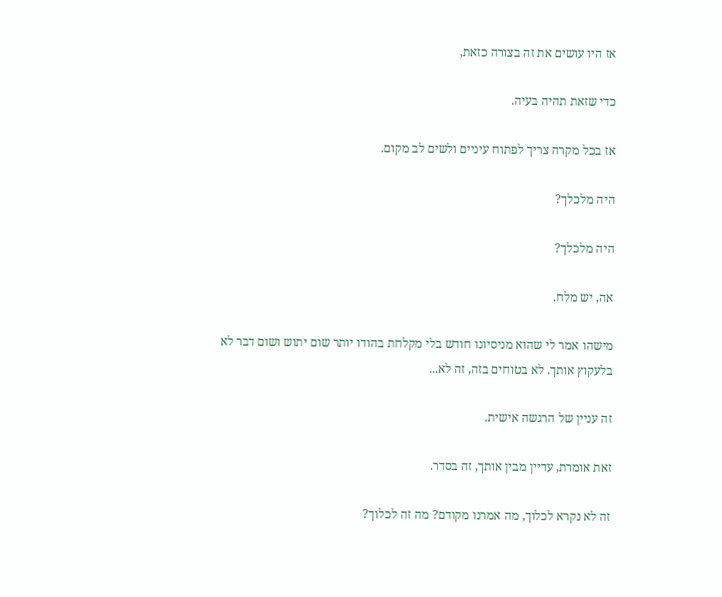אז היו עושים את זה בצורה כזאת,

כדי שזאת תהיה בעיה.

אז בכל מקרה צריך לפתוח עיניים ולשים לב מקום.

היה מלכלך?

היה מלכלך?

אה, יש מלח.

מישהו אמר לי שהוא מניסיונו חודש בלי מקלחת בהודו יותר שום יתוש ושום דבר לא בלעקוץ אותך. לא בטוחים בזה, זה לא...

זה עניין של הרגשה אישית.

זאת אומרת, עדיין מבין אותך, זה בסדר.

זה לא נקרא לכלוך, מה אמרנו מקודם? מה זה לכלוך?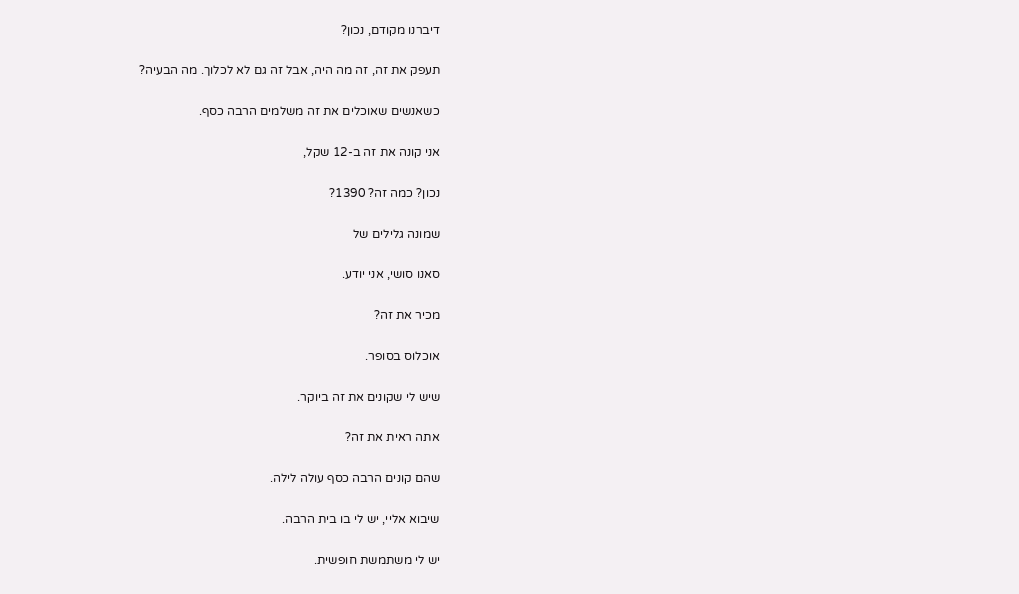דיברנו מקודם, נכון?

תעפק את זה, זה מה היה, אבל זה גם לא לכלוך. מה הבעיה?

כשאנשים שאוכלים את זה משלמים הרבה כסף.

אני קונה את זה ב-12 שקל,

נכון? כמה זה? 1390?

שמונה גלילים של

סאנו סושי, אני יודע.

מכיר את זה?

אוכלוס בסופר.

שיש לי שקונים את זה ביוקר.

אתה ראית את זה?

שהם קונים הרבה כסף עולה לילה.

שיבוא אליי, יש לי בו בית הרבה.

יש לי משתמשת חופשית.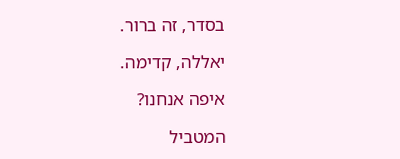בסדר, זה ברור.

יאללה, קדימה.

איפה אנחנו?

המטביל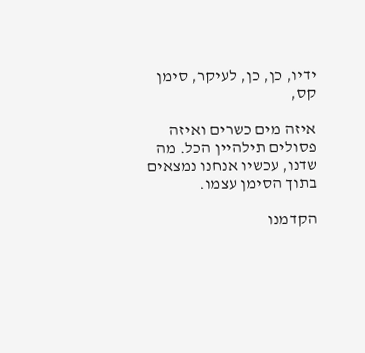ידיו, כן, כן, לעיקר, סימן קס,

איזה מים כשרים ואיזה פסולים תילהיין הכל. מה שדנו, עכשיו אנחנו נמצאים בתוך הסימן עצמו.

הקדמנו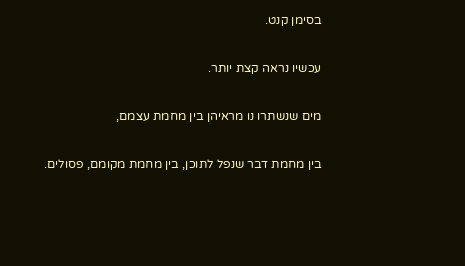בסימן קנט.

עכשיו נראה קצת יותר.

מים שנשתרו נו מראיהן בין מחמת עצמם,

בין מחמת דבר שנפל לתוכן, בין מחמת מקומם, פסולים.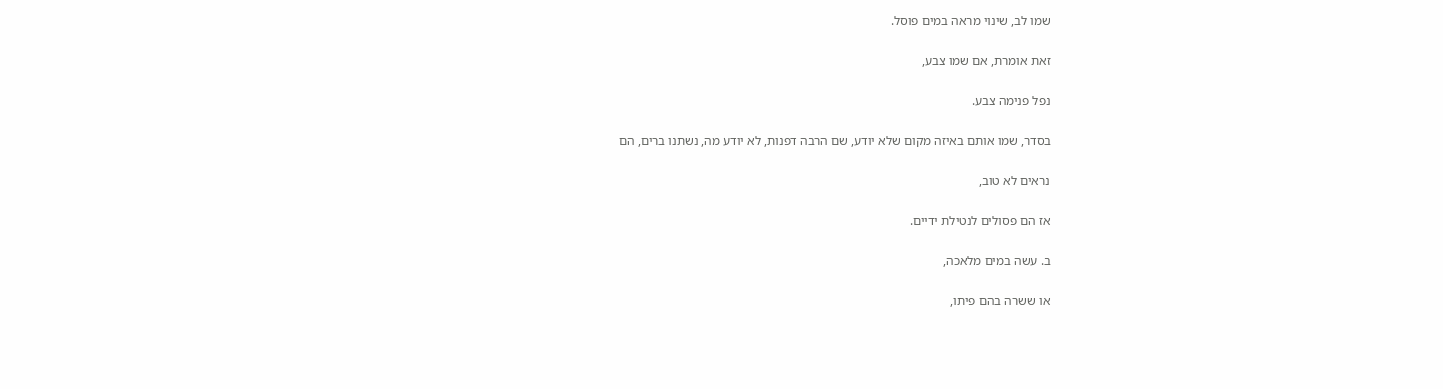שמו לב, שינוי מראה במים פוסל.

זאת אומרת, אם שמו צבע,

נפל פנימה צבע.

בסדר, שמו אותם באיזה מקום שלא יודע, שם הרבה דפנות, לא יודע מה, נשתנו ברים, הם

נראים לא טוב,

אז הם פסולים לנטילת ידיים.

ב. עשה במים מלאכה,

או ששרה בהם פיתו,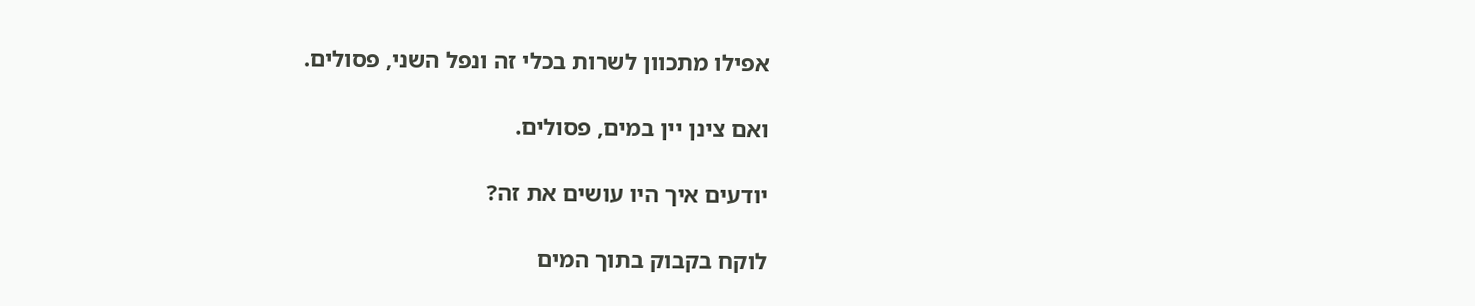אפילו מתכוון לשרות בכלי זה ונפל השני, פסולים.

ואם צינן יין במים, פסולים.

יודעים איך היו עושים את זה?

לוקח בקבוק בתוך המים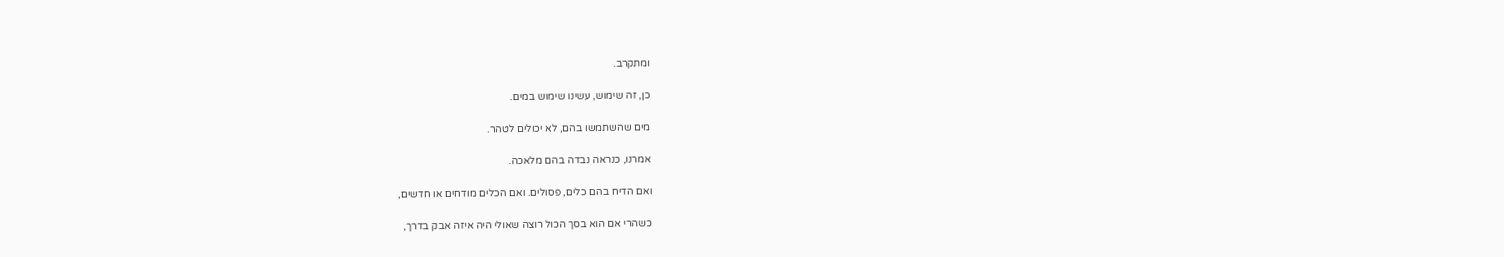ומתקרב.

כן, זה שימוש, עשינו שימוש במים.

מים שהשתמשו בהם, לא יכולים לטהר.

אמרנו, כנראה נבדה בהם מלאכה.

ואם הדיח בהם כלים, פסולים. ואם הכלים מודחים או חדשים,

כשהרי אם הוא בסך הכול רוצה שאולי היה איזה אבק בדרך,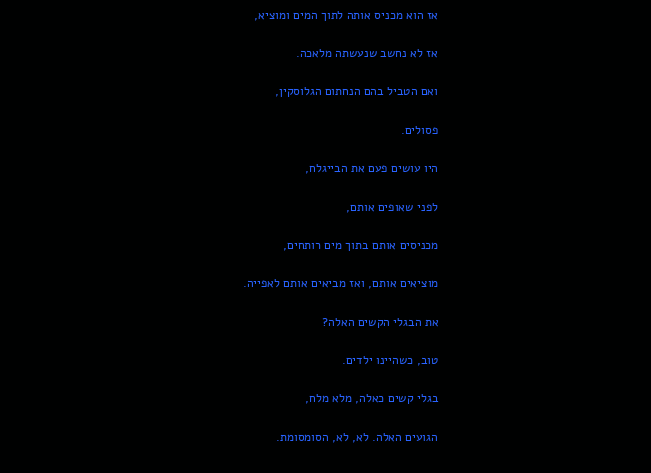אז הוא מכניס אותה לתוך המים ומוציא,

אז לא נחשב שנעשתה מלאכה.

ואם הטביל בהם הנחתום הגלוסקין,

פסולים.

היו עושים פעם את הבייגלח,

לפני שאופים אותם,

מכניסים אותם בתוך מים רותחים,

מוציאים אותם, ואז מביאים אותם לאפייה.

את הבגלי הקשים האלה?

טוב, כשהיינו ילדים.

בגלי קשים כאלה, מלא מלח,

הגועים האלה. לא, לא, הסומסומת.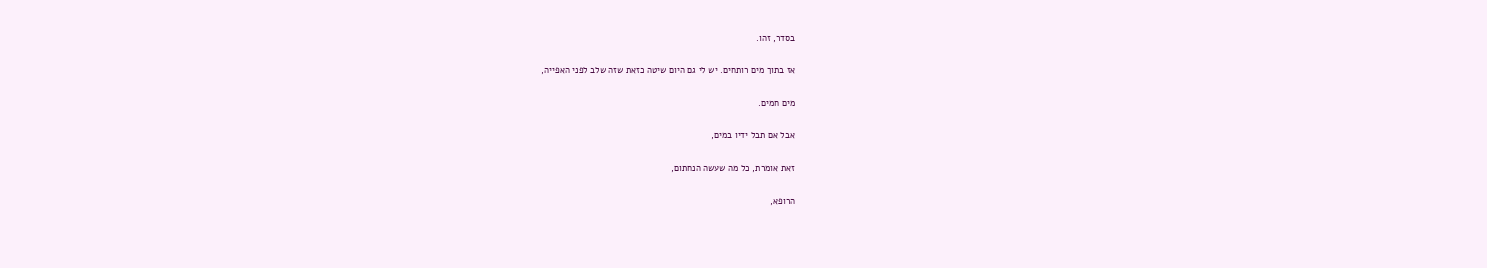בסדר, זהו.

אז בתוך מים רותחים. יש לי גם היום שיטה כזאת שזה שלב לפני האפייה,

מים חמים.

אבל אם תבל ידיו במים,

זאת אומרת, כל מה שעשה הנחתום,

הרופא,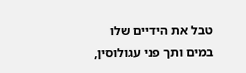טבל את הידיים שלו במים ותך פני עגולוסין,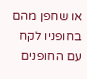או שחפן מהם בחופניו לקח עם החופנים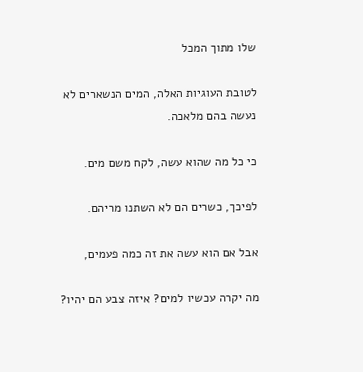שלו מתוך המכל

לטובת העוגיות האלה, המים הנשארים לא נעשה בהם מלאכה.

כי כל מה שהוא עשה, לקח משם מים.

לפיכך, כשרים הם לא השתנו מריהם.

אבל אם הוא עשה את זה כמה פעמים,

מה יקרה עכשיו למים? איזה צבע הם יהיו?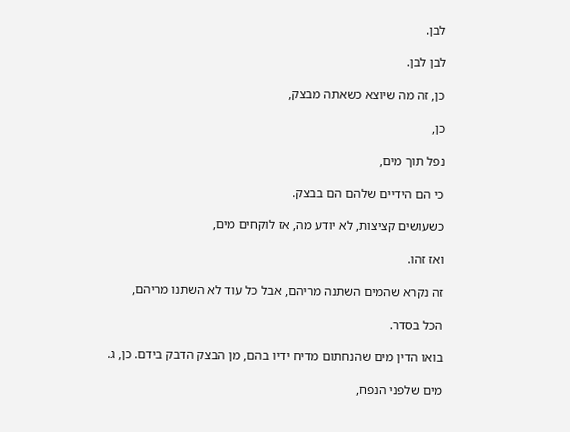לבן.

לבן לבן.

כן, זה מה שיוצא כשאתה מבצק,

כן,

נפל תוך מים,

כי הם הידיים שלהם הם בבצק.

כשעושים קציצות, לא יודע מה, אז לוקחים מים,

ואז זהו.

זה נקרא שהמים השתנה מריהם, אבל כל עוד לא השתנו מריהם,

הכל בסדר.

בואו הדין מים שהנחתום מדיח ידיו בהם, מן הבצק הדבק בידם. כן, ג.

מים שלפני הנפח,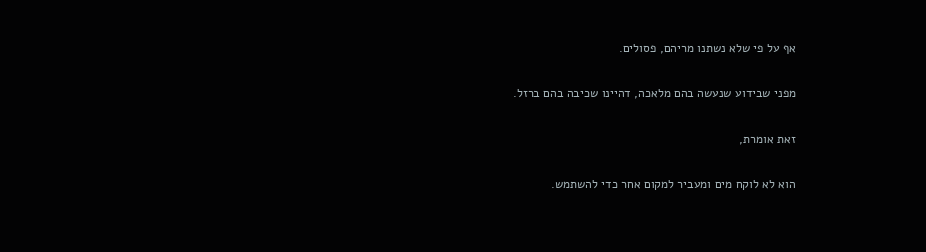אף על פי שלא נשתנו מריהם, פסולים.

מפני שבידוע שנעשה בהם מלאכה, דהיינו שכיבה בהם ברזל.

זאת אומרת,

הוא לא לוקח מים ומעביר למקום אחר כדי להשתמש.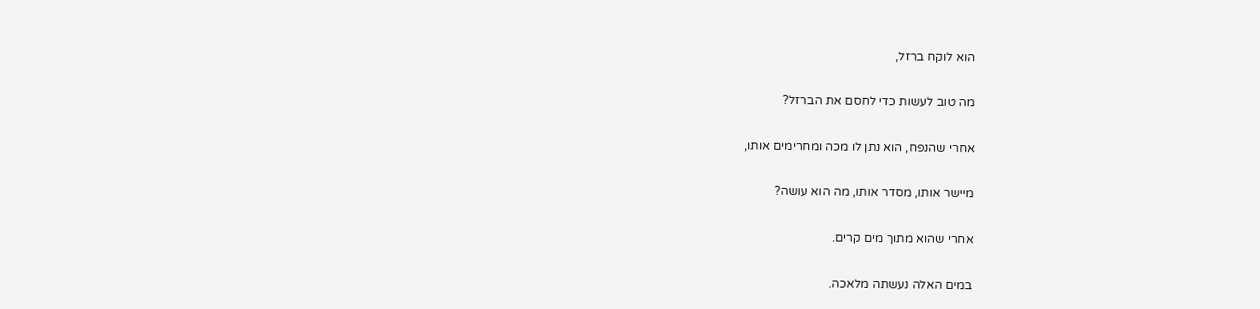הוא לוקח ברזל,

מה טוב לעשות כדי לחסם את הברזל?

אחרי שהנפח, הוא נתן לו מכה ומחרימים אותו,

מיישר אותו, מסדר אותו, מה הוא עושה?

אחרי שהוא מתוך מים קרים.

במים האלה נעשתה מלאכה.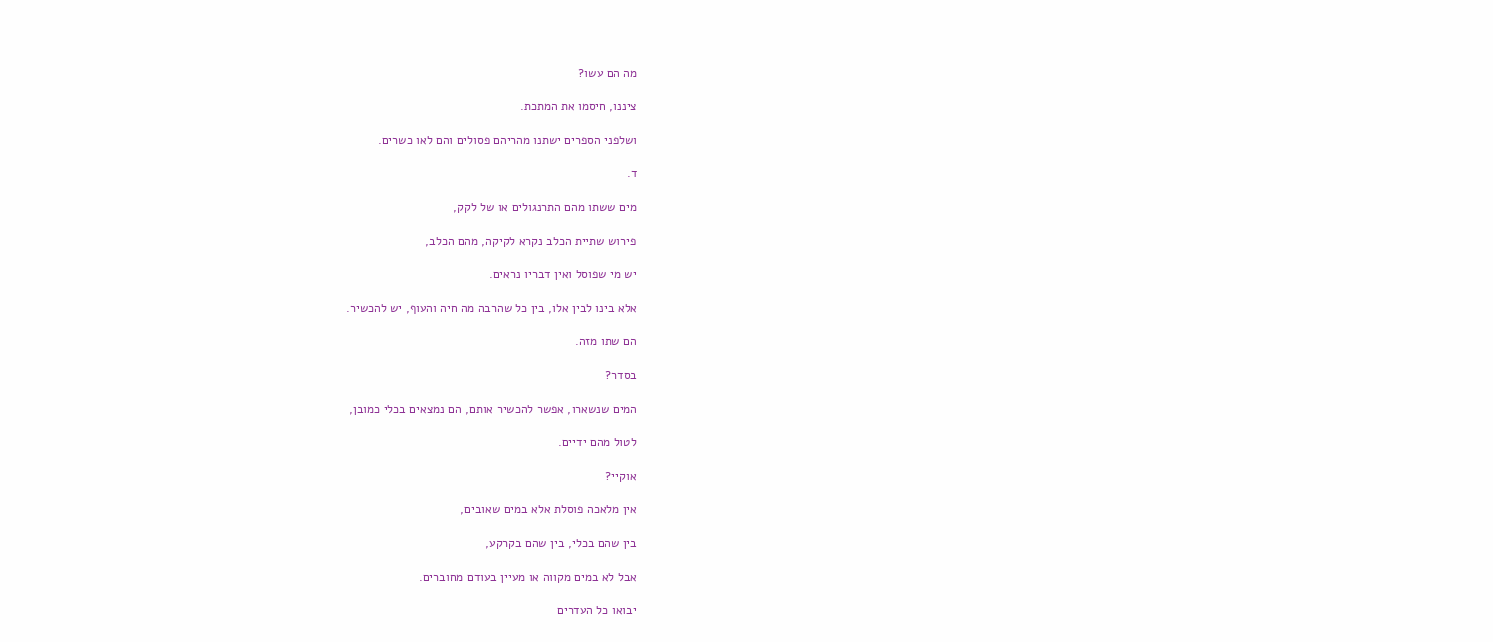מה הם עשו?

ציננו, חיסמו את המתכת.

ושלפני הספרים ישתנו מהריהם פסולים והם לאו כשרים.

ד.

מים ששתו מהם התרנגולים או של לקק,

פירוש שתיית הכלב נקרא לקיקה, מהם הכלב,

יש מי שפוסל ואין דבריו נראים.

אלא בינו לבין אלו, בין כל שהרבה מה חיה והעוף, יש להכשיר.

הם שתו מזה.

בסדר?

המים שנשארו, אפשר להכשיר אותם, הם נמצאים בכלי כמובן,

לטול מהם ידיים.

אוקיי?

אין מלאכה פוסלת אלא במים שאובים,

בין שהם בכלי, בין שהם בקרקע,

אבל לא במים מקווה או מעיין בעודם מחוברים.

יבואו כל העדרים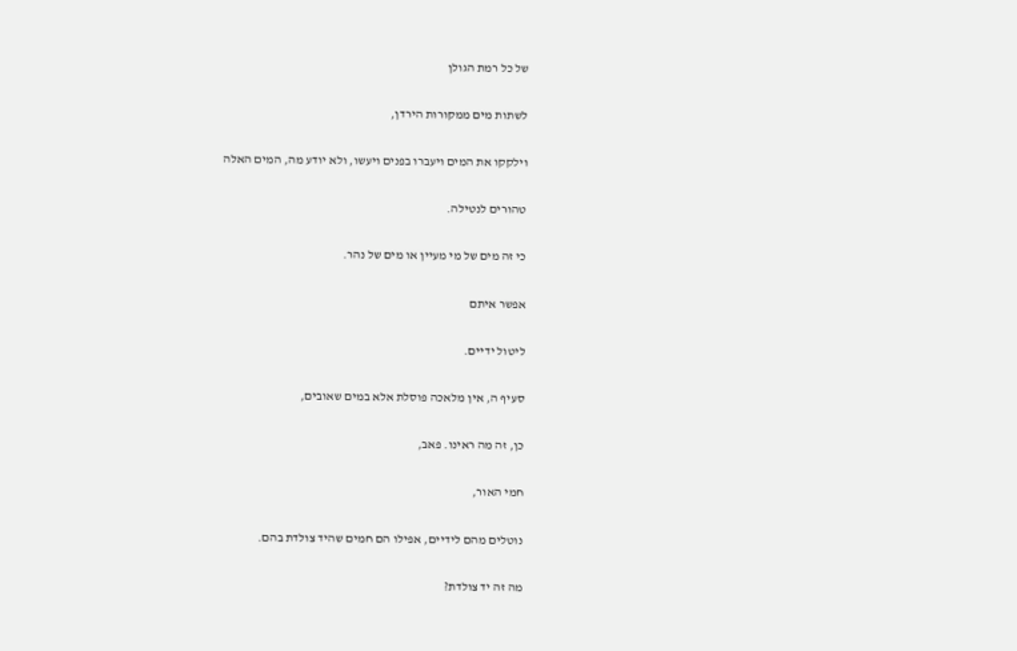של כל רמת הגולן

לשתות מים ממקורות הירדן,

וילקקו את המים ויעברו בפנים ויעשו, ולא יודע מה, המים האלה

טהורים לנטילה.

כי זה מים של מי מעיין או מים של נהר.

אפשר איתם

ליטול ידיים.

סעיף ה, אין מלאכה פוסלת אלא במים שאובים,

כן, זה מה ראינו. פאב,

חמי האור,

נוטלים מהם לידיים, אפילו הם חמים שהיד צולדת בהם.

מה זה יד צולדת?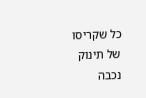כל שקריסו של תינוק נכבה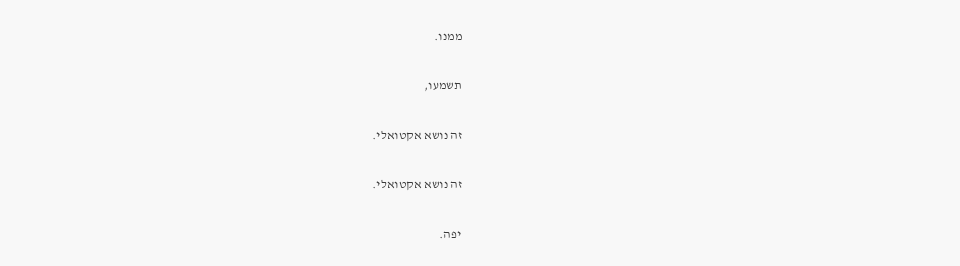ממנו.

תשמעו,

זה נושא אקטואלי.

זה נושא אקטואלי.

יפה.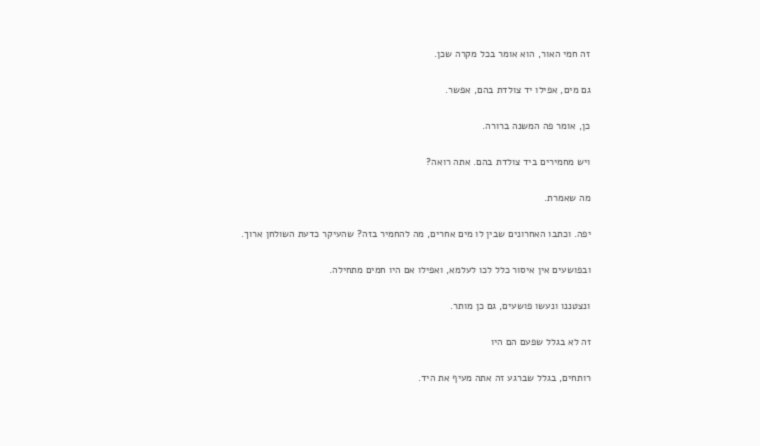זה חמי האור, הוא אומר בכל מקרה שכן.

גם מים, אפילו יד צולדת בהם, אפשר.

כן, אומר פה המשנה ברורה.

ויש מחמירים ביד צולדת בהם. אתה רואה?

מה שאמרת.

יפה. וכתבו האחרונים שבין לו מים אחרים, מה להחמיר בזה? שהעיקר כדעת השולחן ארוך.

ובפושעים אין איסור כלל לכו לעלמא, ואפילו אם היו חמים מתחילה.

ונצטננו ונעשו פושעים, גם כן מותר.

זה לא בגלל שפעם הם היו

רותחים, בגלל שברגע זה אתה מעיף את היד.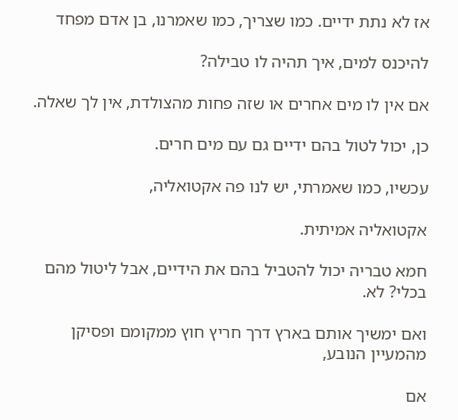אז לא נתת ידיים. כמו שצריך, כמו שאמרנו, בן אדם מפחד

להיכנס למים, איך תהיה לו טבילה?

אם אין לו מים אחרים או שזה פחות מהצולדת, אין לך שאלה.

כן, יכול לטול בהם ידיים גם עם מים חרים.

עכשיו, כמו שאמרתי, יש לנו פה אקטואליה,

אקטואליה אמיתית.

חמא טבריה יכול להטביל בהם את הידיים, אבל ליטול מהם בכלי? לא.

ואם ימשיך אותם בארץ דרך חריץ חוץ ממקומם ופסיקן מהמעיין הנובע,

אם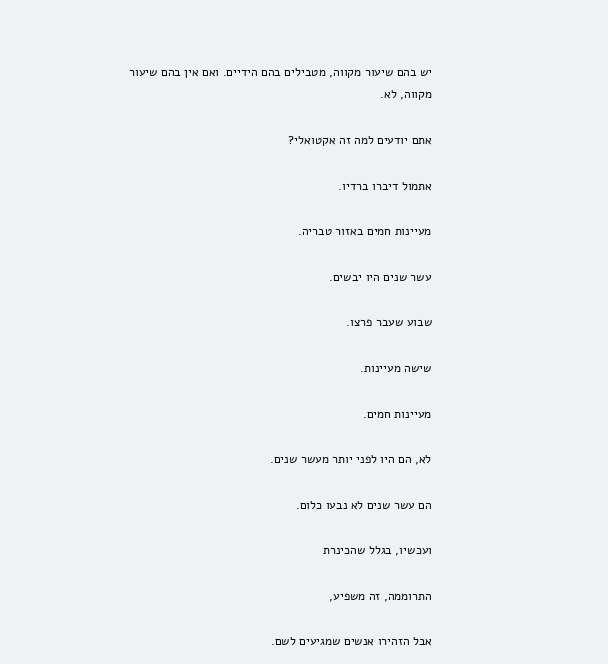יש בהם שיעור מקווה, מטבילים בהם הידיים. ואם אין בהם שיעור מקווה, לא.

אתם יודעים למה זה אקטואלי?

אתמול דיברו ברדיו.

מעיינות חמים באזור טבריה.

עשר שנים היו יבשים.

שבוע שעבר פרצו.

שישה מעיינות.

מעיינות חמים.

לא, הם היו לפני יותר מעשר שנים.

הם עשר שנים לא נבעו כלום.

ועכשיו, בגלל שהכינרת

התרוממה, זה משפיע,

אבל הזהירו אנשים שמגיעים לשם.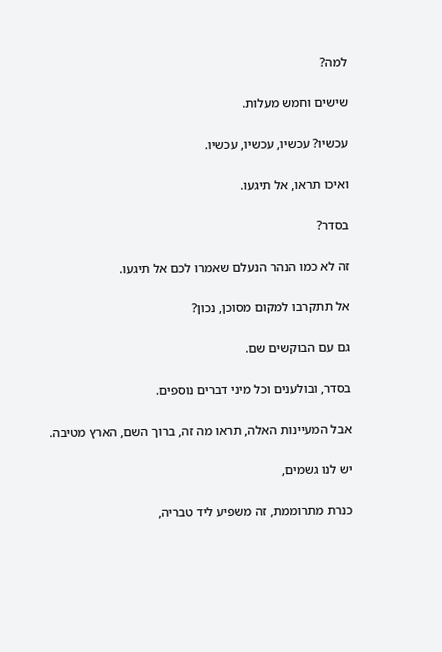למה?

שישים וחמש מעלות.

עכשיו? עכשיו, עכשיו, עכשיו.

ואיכו תראו, אל תיגעו.

בסדר?

זה לא כמו הנהר הנעלם שאמרו לכם אל תיגעו.

אל תתקרבו למקום מסוכן, נכון?

גם עם הבוקשים שם.

בסדר, ובולענים וכל מיני דברים נוספים.

אבל המעיינות האלה, תראו מה זה, ברוך השם, הארץ מטיבה.

יש לנו גשמים,

כנרת מתרוממת, זה משפיע ליד טבריה,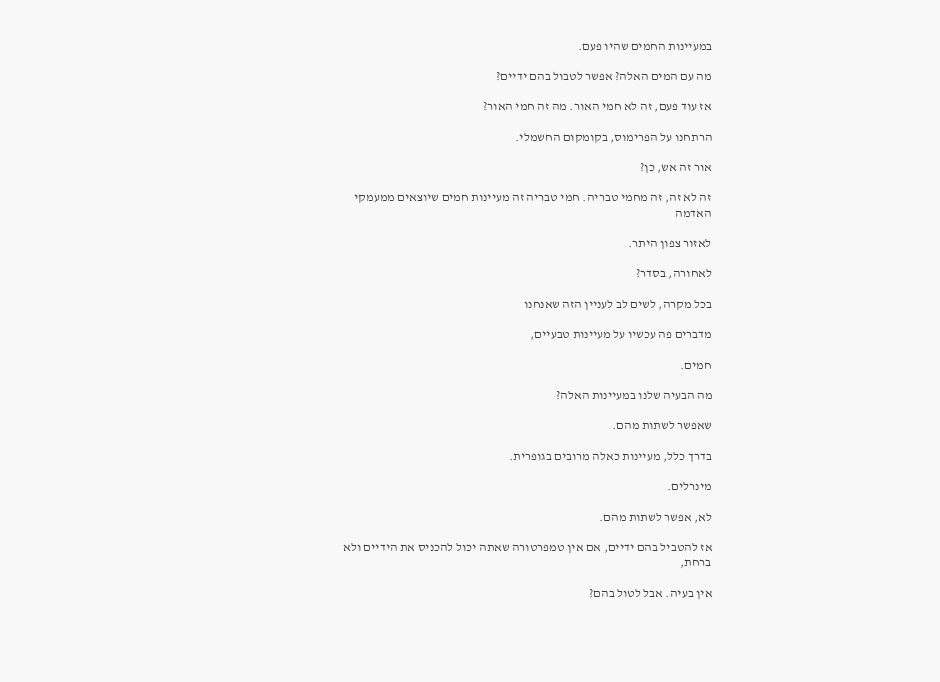במעיינות החמים שהיו פעם.

מה עם המים האלה? אפשר לטבול בהם ידיים?

אז עוד פעם, זה לא חמי האור. מה זה חמי האור?

הרתחנו על הפרימוס, בקומקום החשמלי.

אור זה אש, כן?

זה לא זה, זה מחמי טבריה. חמי טבריה זה מעיינות חמים שיוצאים ממעמקי האדמה

לאזור צפון היתר.

לאחורה, בסדר?

בכל מקרה, לשים לב לעניין הזה שאנחנו

מדברים פה עכשיו על מעיינות טבעיים,

חמים.

מה הבעיה שלנו במעיינות האלה?

שאפשר לשתות מהם.

בדרך כלל, מעיינות כאלה מרובים בגופרית.

מינרלים.

לא, אפשר לשתות מהם.

אז להטביל בהם ידיים, אם אין טמפרטורה שאתה יכול להכניס את הידיים ולא ברחת,

אין בעיה. אבל לטול בהם?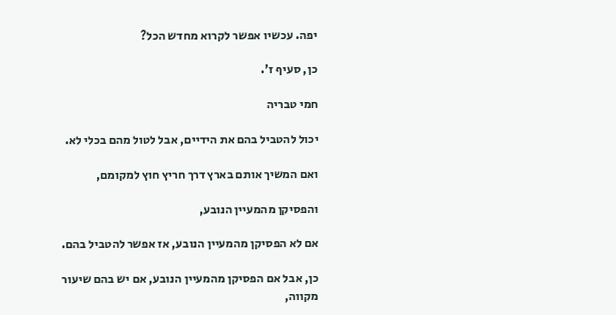יפה. עכשיו אפשר לקרוא מחדש הכל?

כן, סעיף ז'.

חמי טבריה

יכול להטביל בהם את הידיים, אבל לטול מהם בכלי לא.

ואם המשיך אותם בארץ דרך חריץ חוץ למקומם,

והפסיקן מהמעיין הנובע,

אם לא הפסיקן מהמעיין הנובע, אז אפשר להטביל בהם.

כן, אבל אם הפסיקן מהמעיין הנובע, אם יש בהם שיעור מקווה,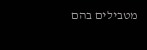מטבילים בהם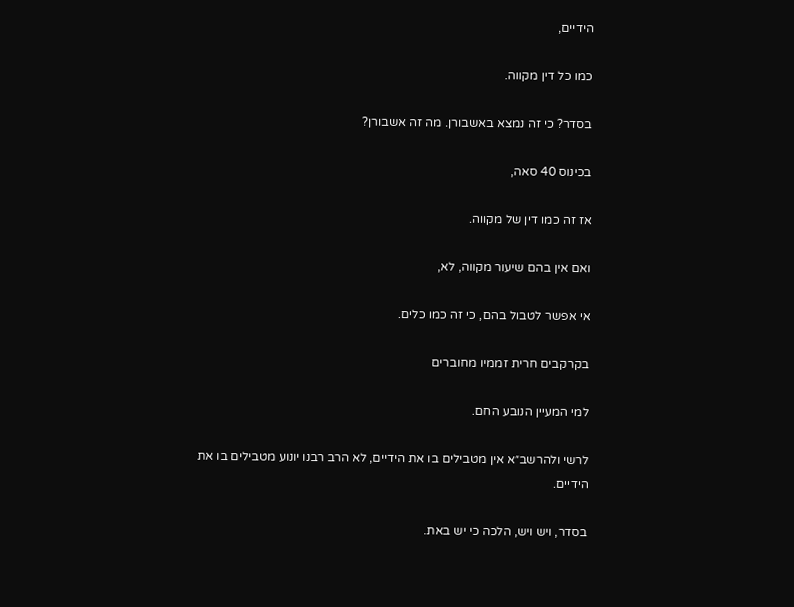הידיים,

כמו כל דין מקווה.

בסדר? כי זה נמצא באשבורן. מה זה אשבורן?

בכינוס 40 סאה,

אז זה כמו דין של מקווה.

ואם אין בהם שיעור מקווה, לא,

אי אפשר לטבול בהם, כי זה כמו כלים.

בקרקבים חרית זממיו מחוברים

למי המעיין הנובע החם.

לרשי ולהרשב״א אין מטבילים בו את הידיים, לא הרב רבנו יונוע מטבילים בו את הידיים.

בסדר, ויש ויש, הלכה כי יש באת.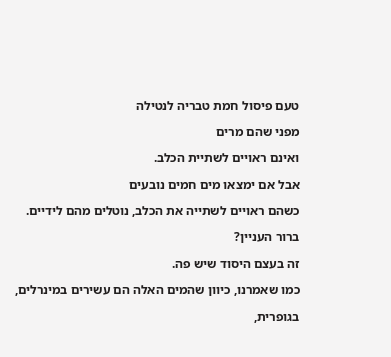טעם פיסול חמת טבריה לנטילה

מפני שהם מרים

ואינם ראויים לשתיית הכלב.

אבל אם ימצאו מים חמים נובעים

כשהם ראויים לשתייה את הכלב, נוטלים מהם לידיים.

ברור העניין?

זה בעצם היסוד שיש פה.

כמו שאמרנו, כיוון שהמים האלה הם עשירים במינרלים,

בגופרית,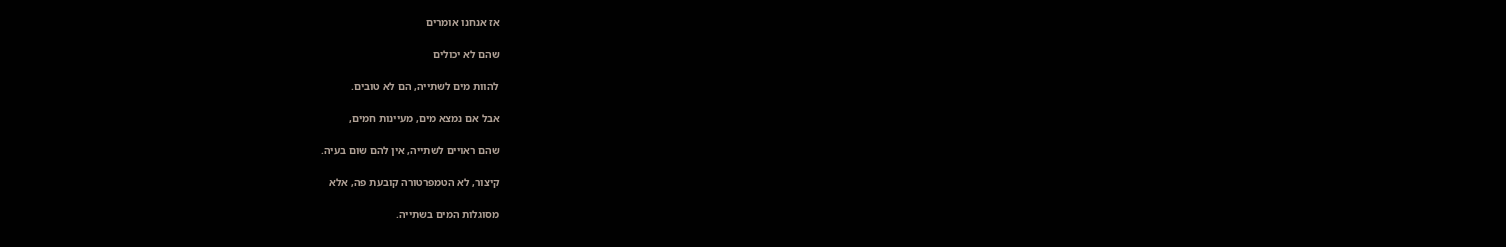אז אנחנו אומרים

שהם לא יכולים

להוות מים לשתייה, הם לא טובים.

אבל אם נמצא מים, מעיינות חמים,

שהם ראויים לשתייה, אין להם שום בעיה.

קיצור, לא הטמפרטורה קובעת פה, אלא

מסוגלות המים בשתייה.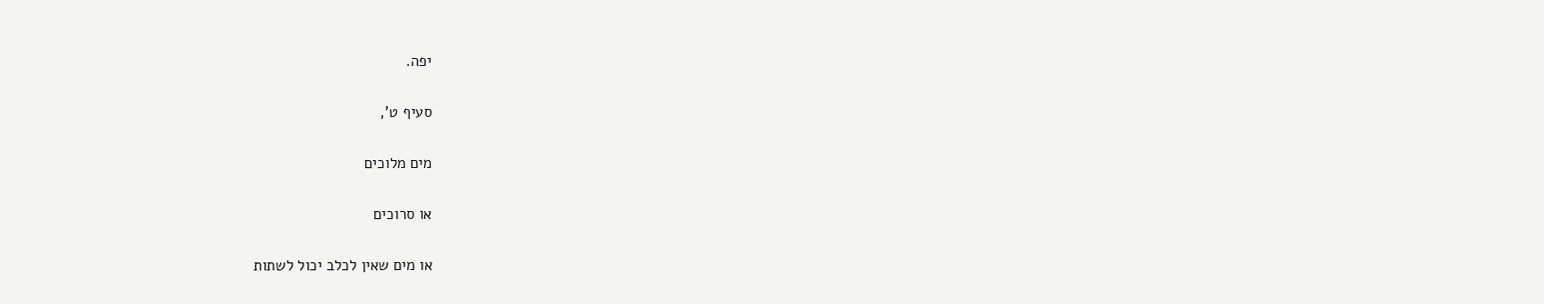יפה.

סעיף ט',

מים מלוכים

או סרוכים

או מים שאין לכלב יכול לשתות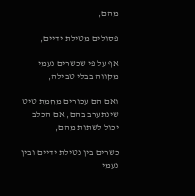מהם,

פסולים מטילת ידיים,

אף על פי שכשרים נעמי מקווה בבלי טבילה,

ואם הם עכורים מחמת טיט שינתערב בהם, אם הכלב יכול לשתות מהם,

כשרים בין נטילת ידיים ובין נעמי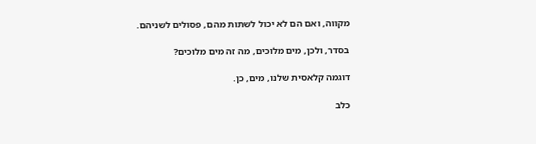מקווה, ואם הם לא יכול לשתות מהם, פסולים לשניהם.

בסדר, ולכן, מים מלוכים, מה זה מים מלוכים?

דוגמה קלאסית שלנו, מים, כן.

כלב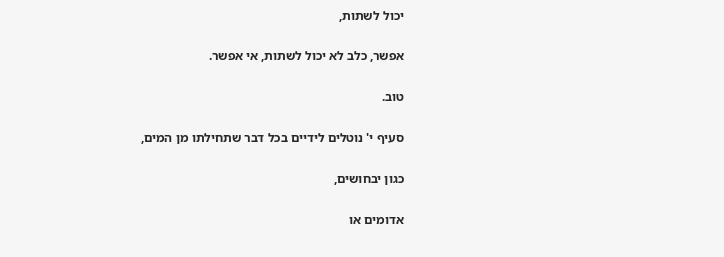יכול לשתות,

אפשר, כלב לא יכול לשתות, אי אפשר.

טוב.

סעיף י' נוטלים לידיים בכל דבר שתחילתו מן המים,

כגון יבחושים,

אדומים או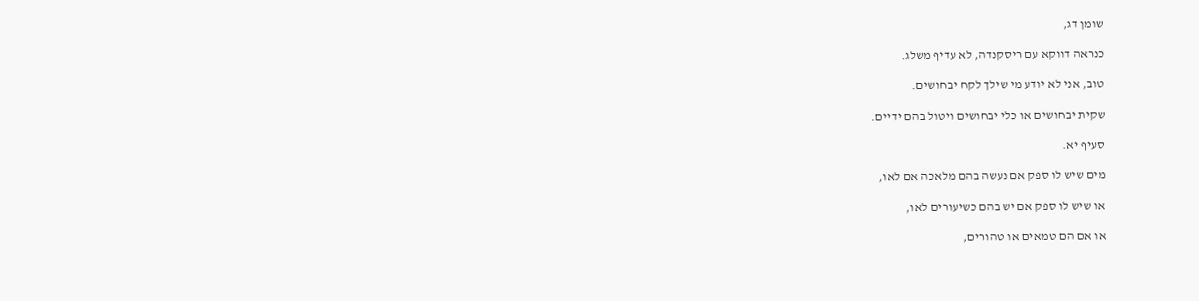שומן דג,

כנראה דווקא עם ריסקנדה, לא עדיף משלג.

טוב, אני לא יודע מי שילך לקח יבחושים.

שקית יבחושים או כלי יבחושים ויטול בהם ידיים.

סעיף יא.

מים שיש לו ספק אם נעשה בהם מלאכה אם לאו,

או שיש לו ספק אם יש בהם כשיעורים לאו,

או אם הם טמאים או טהורים,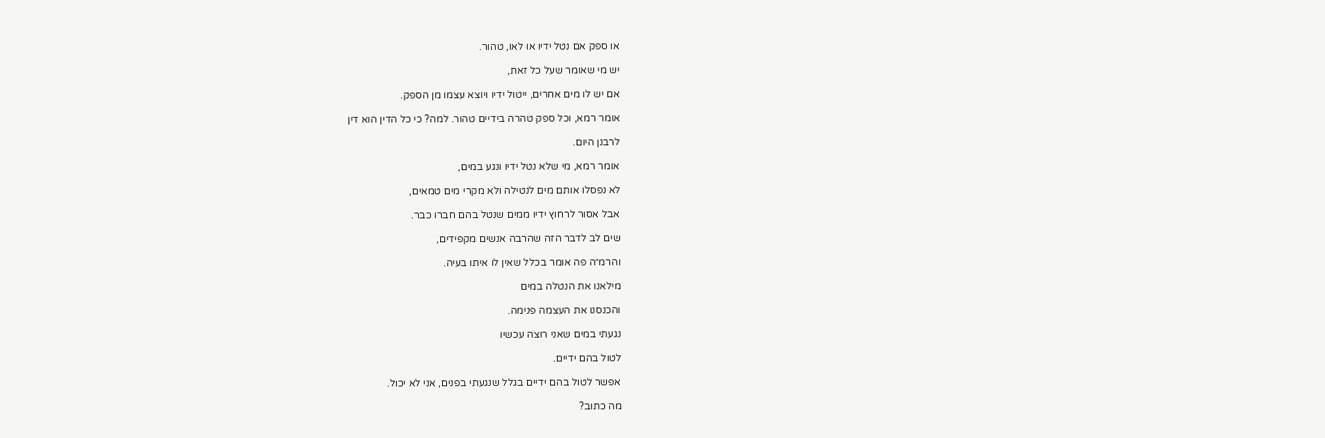או ספק אם נטל ידיו או לאו, טהור.

יש מי שאומר שעל כל זאת,

אם יש לו מים אחרים, ייטול ידיו ויוצא עצמו מן הספק.

אומר רמא, וכל ספק טהרה בידיים טהור. למה? כי כל הדין הוא דין

לרבנן היום.

אומר רמא, מי שלא נטל ידיו ונגע במים,

לא נפסלו אותם מים לנטילה ולא מקרי מים טמאים,

אבל אסור לרחוץ ידיו ממים שנטל בהם חברו כבר.

שים לב לדבר הזה שהרבה אנשים מקפידים,

והרמ״ה פה אומר בכלל שאין לו איתו בעיה.

מילאנו את הנטלה במים

והכנסנו את העצמה פנימה.

נגעתי במים שאני רוצה עכשיו

לטול בהם ידיים.

אפשר לטול בהם ידיים בגלל שנגעתי בפנים, אני לא יכול.

מה כתוב?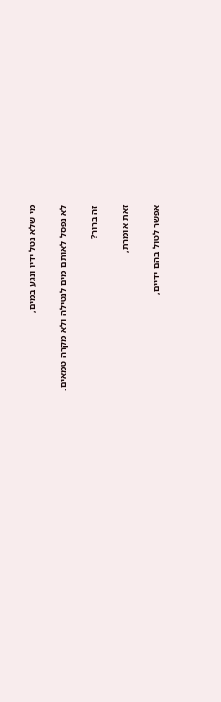מי שלא נטל ידיו ונגע במים,

לא נפסל לאותם מים לנטילה ולא מקרה טמאים.

זה ברור?

זאת אומרת,

אפשר לטול בהם ידיים,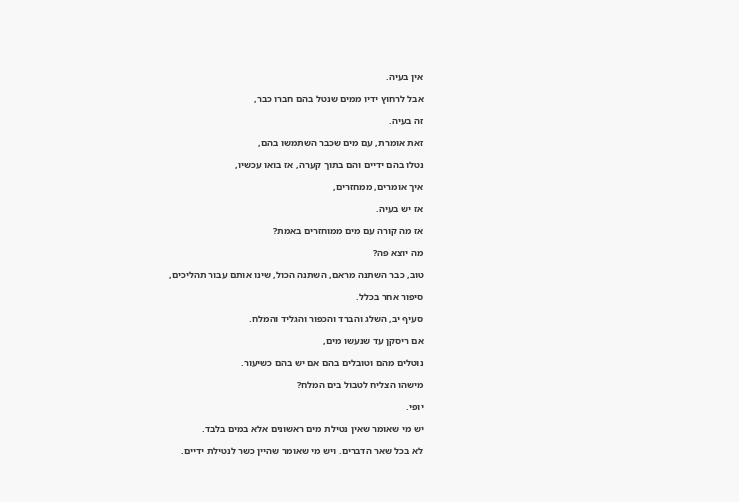אין בעיה.

אבל לרחוץ ידיו ממים שנטל בהם חברו כבר,

זה בעיה.

זאת אומרת, עם מים שכבר השתמשו בהם,

נטלו בהם ידיים והם בתוך קערה, אז בואו עכשיו,

איך אומרים, ממחזרים,

אז יש בעיה.

אז מה קורה עם מים ממוחזרים באמת?

מה יוצא פה?

טוב, כבר השתנה מראם, השתנה הכול, שינו אותם עבור תהליכים,

סיפור אחר בכלל.

סעיף יב, השלג והברד והכפור והגליד והמלח.

אם ריסקן עד שנעשו מים,

נוטלים מהם וטובלים בהם אם יש בהם כשיעור.

מישהו הצליח לטבול בים המלח?

יופי.

יש מי שאומר שאין נטילת מים ראשונים אלא במים בלבד.

לא בכל שאר הדברים. ויש מי שאומר שהיין כשר לנטילת ידיים.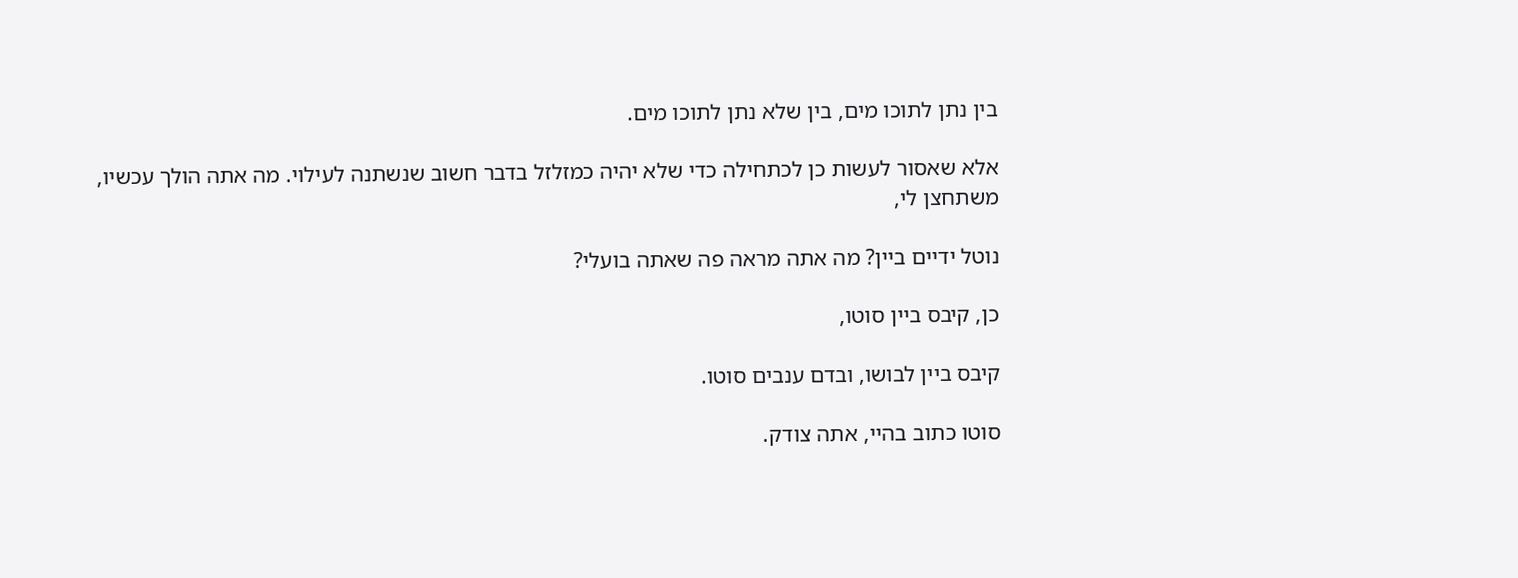בין נתן לתוכו מים, בין שלא נתן לתוכו מים.

אלא שאסור לעשות כן לכתחילה כדי שלא יהיה כמזלזל בדבר חשוב שנשתנה לעילוי. מה אתה הולך עכשיו, משתחצן לי,

נוטל ידיים ביין? מה אתה מראה פה שאתה בועלי?

כן, קיבס ביין סוטו,

קיבס ביין לבושו, ובדם ענבים סוטו.

סוטו כתוב בהיי, אתה צודק.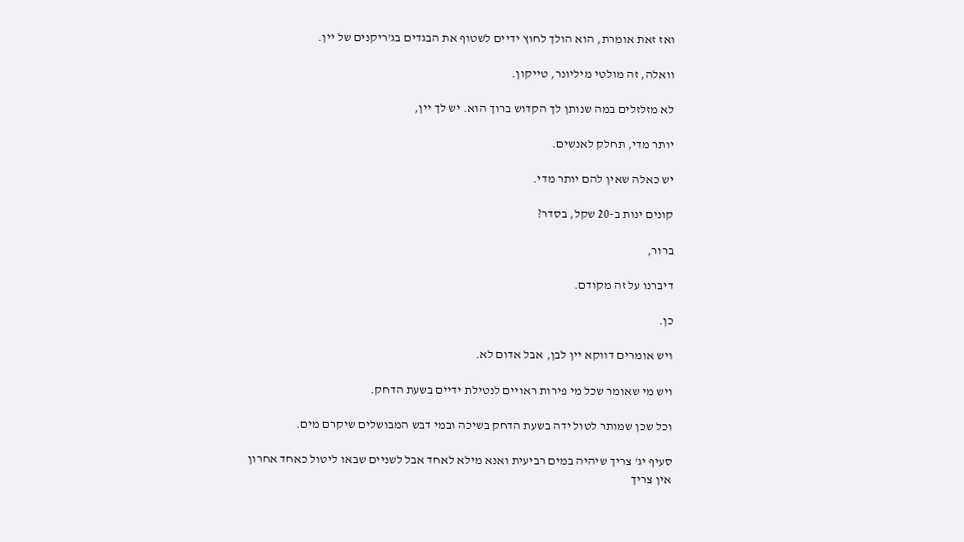ואז זאת אומרת, הוא הולך לחוץ ידיים לשטוף את הבגדים בג'ריקנים של יין.

וואלה, זה מולטי מיליונר, טייקון.

לא מזלזלים במה שנותן לך הקדוש ברוך הוא. יש לך יין,

יותר מדי, תחלק לאנשים.

יש כאלה שאין להם יותר מדי.

קונים ינות ב-20 שקל, בסדר?

ברור,

דיברנו על זה מקודם.

כן.

ויש אומרים דווקא יין לבן, אבל אדום לא.

ויש מי שאומר שכל מי פירות ראויים לנטילת ידיים בשעת הדחק.

וכל שכן שמותר לטול ידה בשעת הדחק בשיכה ובמי דבש המבושלים שיקרם מים.

סעיף יג' צריך שיהיה במים רביעית ואנא מילא לאחד אבל לשניים שבאו ליטול כאחד אחרון אין צריך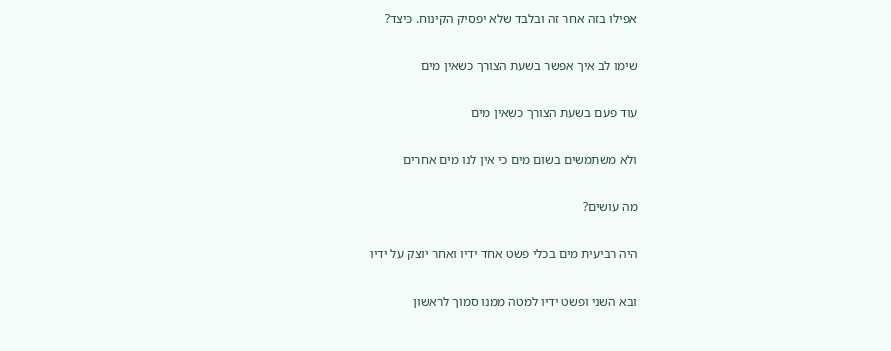אפילו בזה אחר זה ובלבד שלא יפסיק הקינוח. כיצד?

שימו לב איך אפשר בשעת הצורך כשאין מים

עוד פעם בשעת הצורך כשאין מים

ולא משתמשים בשום מים כי אין לנו מים אחרים

מה עושים?

היה רביעית מים בכלי פשט אחד ידיו ואחר יוצק על ידיו

ובא השני ופשט ידיו למטה ממנו סמוך לראשון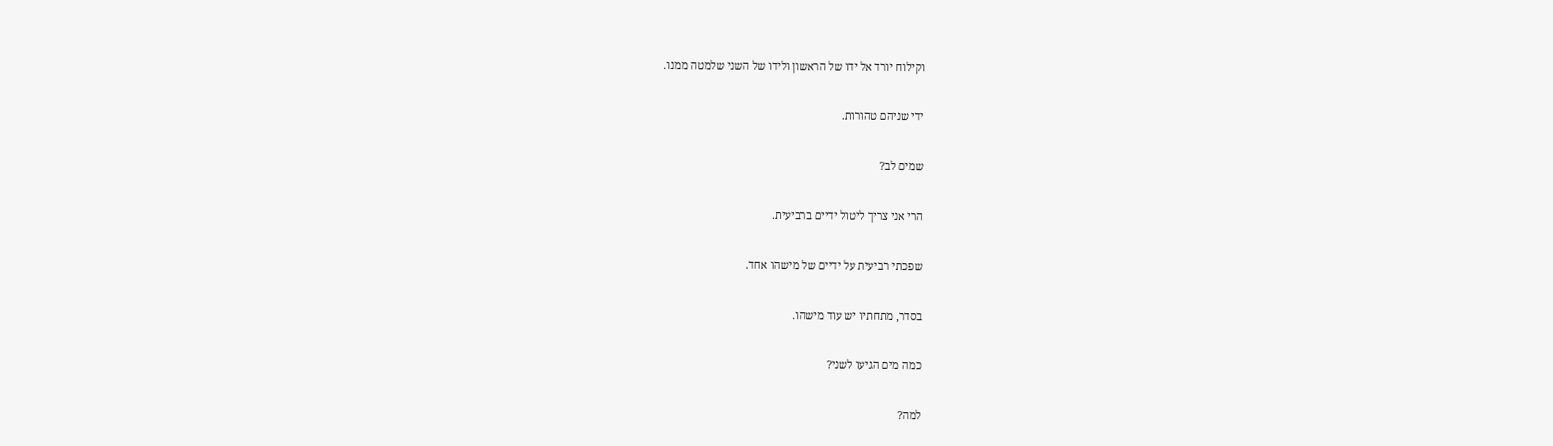וקילוח יורד אל ידו של הראשון ולידו של השני שלמטה ממנו.

ידי שניהם טהורות.

שמים לב?

הרי אני צריך ליטול ידיים ברביעית.

שפכתי רביעית על ידיים של מישהו אחד.

בסדר, מתחתיו יש עוד מישהו.

כמה מים הגיעו לשני?

למה?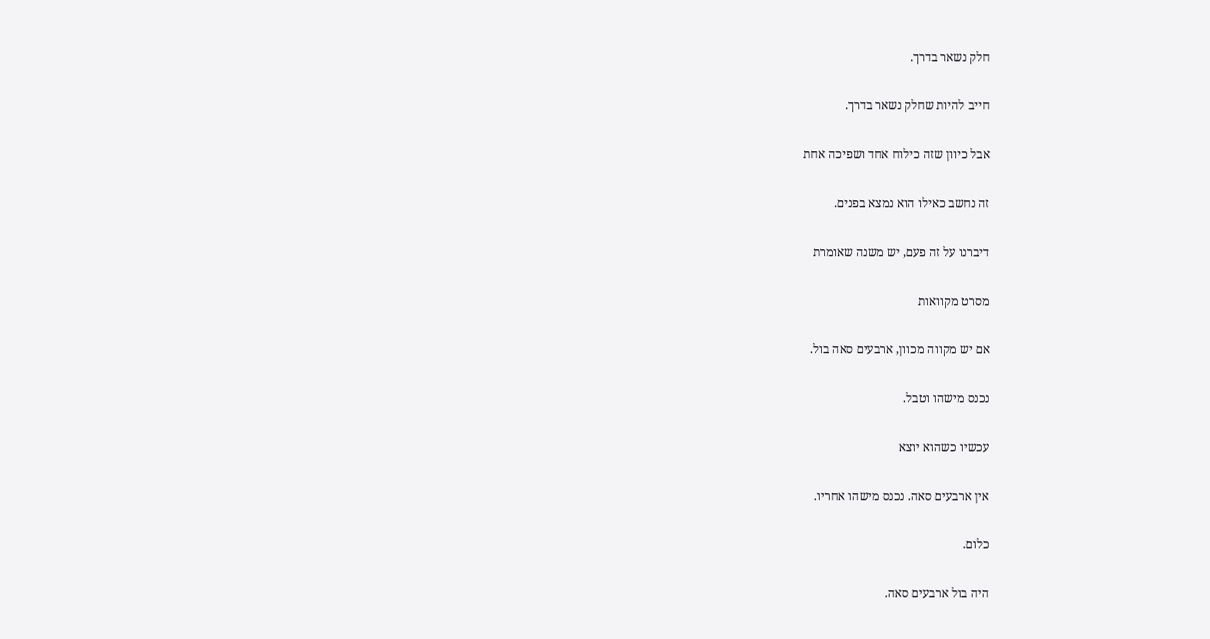חלק נשאר בדרך.

חייב להיות שחלק נשאר בדרך.

אבל כיוון שזה כילוח אחד ושפיכה אחת

זה נחשב כאילו הוא נמצא בפנים.

דיברנו על זה פעם, יש משנה שאומרת

מסרט מקוואות

אם יש מקווה מכוון, ארבעים סאה בול.

נכנס מישהו וטבל.

עכשיו כשהוא יוצא

אין ארבעים סאה. נכנס מישהו אחריו.

כלום.

היה בול ארבעים סאה.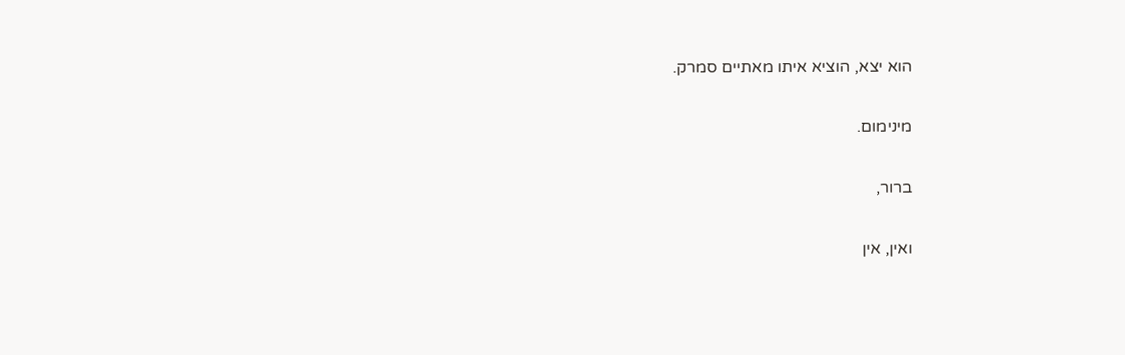הוא יצא, הוציא איתו מאתיים סמרק.

מינימום.

ברור,

ואין, אין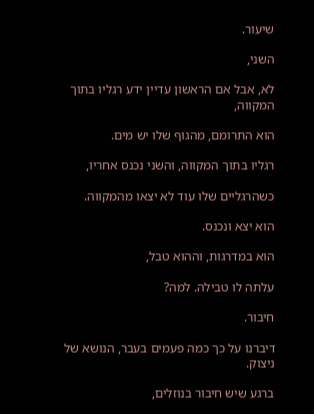שיעור.

השני,

לא, אבל אם הראשון עדיין ידע רגליו בתוך המקווה,

הוא התרומם, מהגוף שלו יש מים.

רגליו בתוך המקווה, והשני נכנס אחריו,

כשהרגליים שלו עוד לא יצאו מהמקווה.

הוא יצא ונכנס.

הוא במדרגות, וההוא טבל,

עלתה לו טבילה. למה?

חיבור.

דיברנו על כך כמה פעמים בעבר, הנושא של ניצוק.

ברגע שיש חיבור בנוזלים,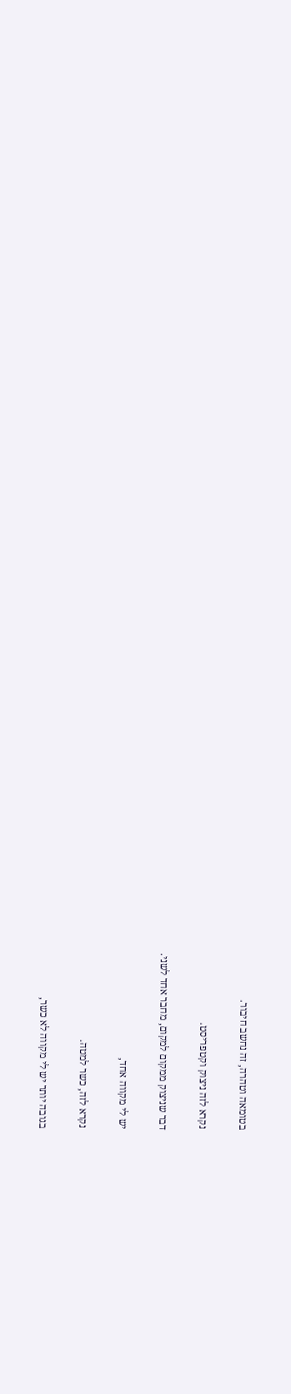בטומאה וטהרה, זה נחשב חיבור.

נקרא לזה ניצוק וקטפריסט.

דבר שניצוק ממקום למקום, מחבר אחד לשני.

יש לי מקווה אחד,

נקרא לזה, כשר למטה.

בגובה יותר יש לי מקווה לא כשר,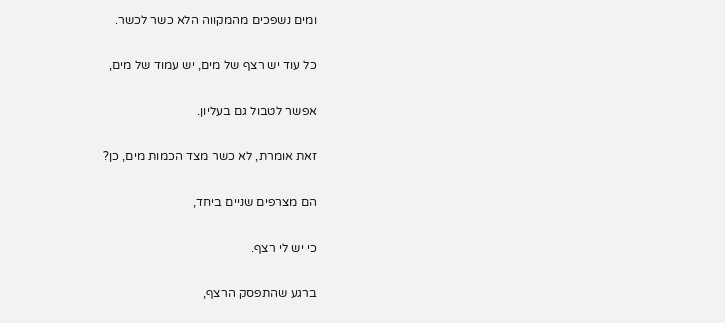ומים נשפכים מהמקווה הלא כשר לכשר.

כל עוד יש רצף של מים, יש עמוד של מים,

אפשר לטבול גם בעליון.

זאת אומרת, לא כשר מצד הכמות מים, כן?

הם מצרפים שניים ביחד,

כי יש לי רצף.

ברגע שהתפסק הרצף,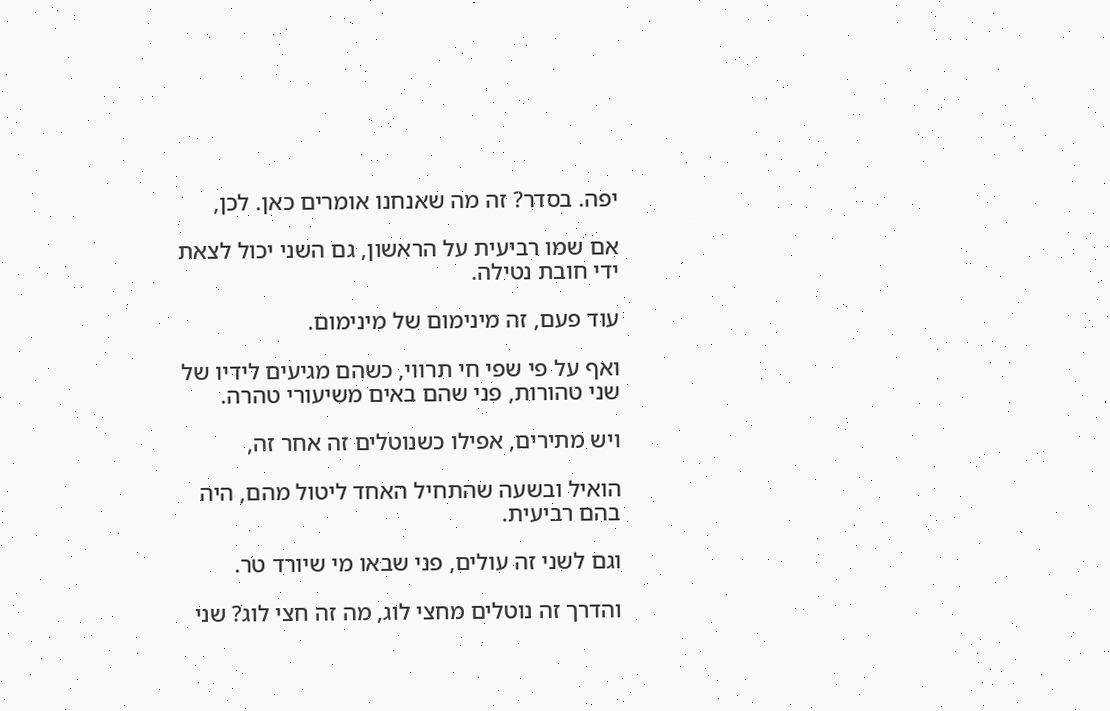יפה. בסדר? זה מה שאנחנו אומרים כאן. לכן,

אם שמו רביעית על הראשון, גם השני יכול לצאת ידי חובת נטילה.

עוד פעם, זה מינימום של מינימום.

ואף על פי שפי חי תרווי, כשהם מגיעים לידיו של שני טהורות, פני שהם באים משיעורי טהרה.

ויש מתירים, אפילו כשנוטלים זה אחר זה,

הואיל ובשעה שהתחיל האחד ליטול מהם, היה בהם רביעית.

וגם לשני זה עולים, פני שבאו מי שיורד טר.

והדרך זה נוטלים מחצי לוג, מה זה חצי לוג? שני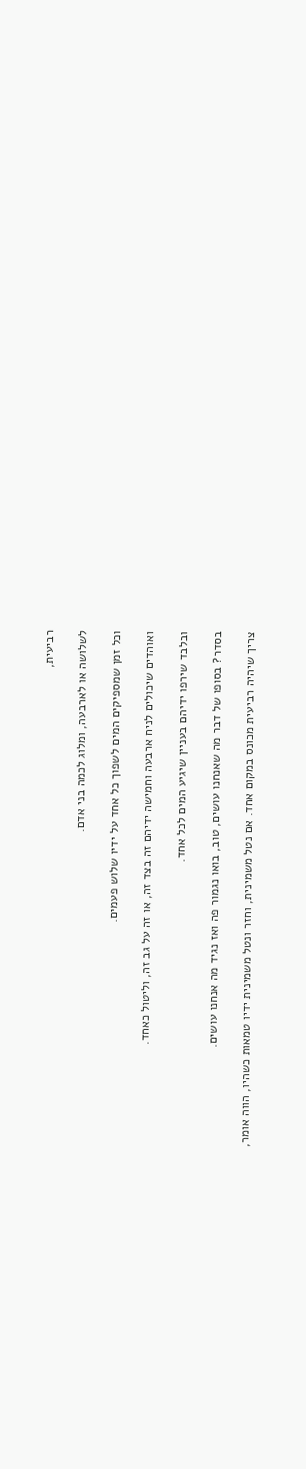רביעית,

לשלושה או לארבעה, ומלוג לכמה בני אדם.

וכל זמן שמספיקים המים לשפוך כל אחד על ידיו שלוש פעמים.

ואוהדים שיכולים לניח ארבעה וחמישה ידיהם זה בצד זה, או זה על גב זה, וליטול כאחד.

ובלבד שירפו ידיהם בעניין שיגיע המים לכל אחד.

בסדר? בסופו של דבר מה שאנחנו עושים, טוב, בואו נגמור פה ואז נגיד מה אנחנו עושים.

צריך שיהיה רביעית מכונס במקום אחד. אם נטל משמינית, וחזר ונטל משמינית ידיו טמאות כשהיו, הווה אומר,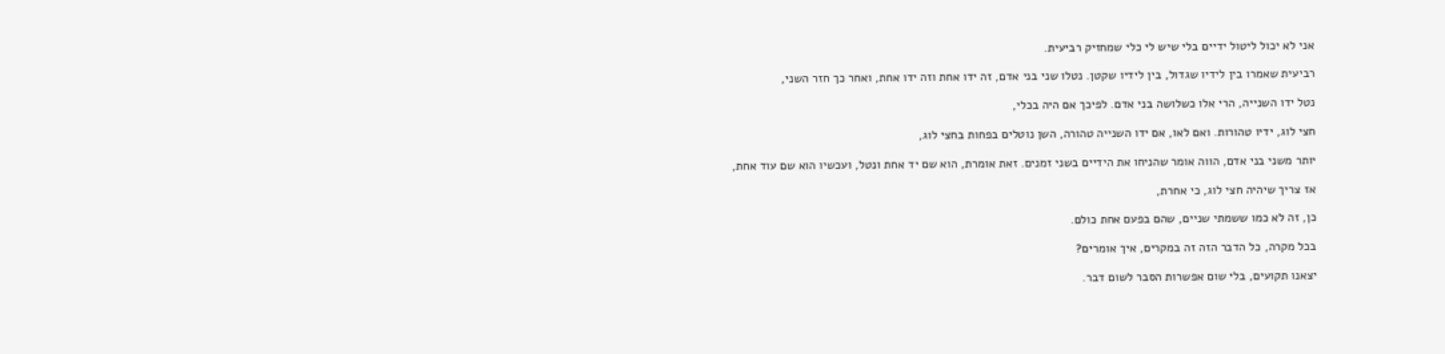אני לא יכול ליטול ידיים בלי שיש לי כלי שמחזיק רביעית.

רביעית שאמרו בין לידיו שגדול, בין לידיו שקטן. נטלו שני בני אדם, זה ידו אחת וזה ידו אחת, ואחר כך חזר השני,

נטל ידו השנייה, הרי אלו כשלושה בני אדם. לפיכך אם היה בכלי,

חצי לוג, ידיו טהורות. ואם לאו, אם ידו השנייה טהורה, השן נוטלים בפחות בחצי לוג,

יותר משני בני אדם, הווה אומר שהניחו את הידיים בשני זמנים. זאת אומרת, הוא שם יד אחת ונטל, ועכשיו הוא שם עוד אחת,

אז צריך שיהיה חצי לוג, כי אחרת,

כן, זה לא כמו ששמתי שניים, שהם בפעם אחת כולם.

בכל מקרה, כל הדבר הזה זה במקרים, איך אומרים?

יצאנו תקועים, בלי שום אפשרות הסבר לשום דבר.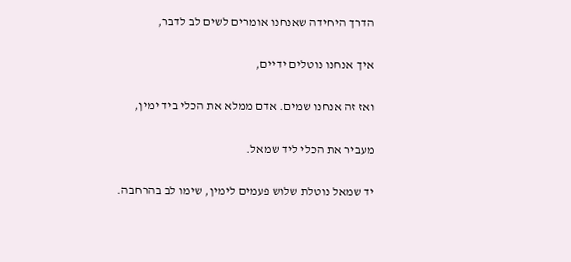הדרך היחידה שאנחנו אומרים לשים לב לדבר,

איך אנחנו נוטלים ידיים,

ואז זה אנחנו שמים. אדם ממלא את הכלי ביד ימין,

מעביר את הכלי ליד שמאל.

יד שמאל נוטלת שלוש פעמים לימין, שימו לב בהרחבה.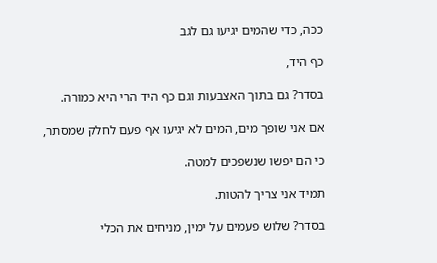ככה, כדי שהמים יגיעו גם לגב

כף היד,

בסדר? גם בתוך האצבעות וגם כף היד הרי היא כמורה.

אם אני שופך מים, המים לא יגיעו אף פעם לחלק שמסתר,

כי הם יפשו שנשפכים למטה.

תמיד אני צריך להטות.

בסדר? שלוש פעמים על ימין, מניחים את הכלי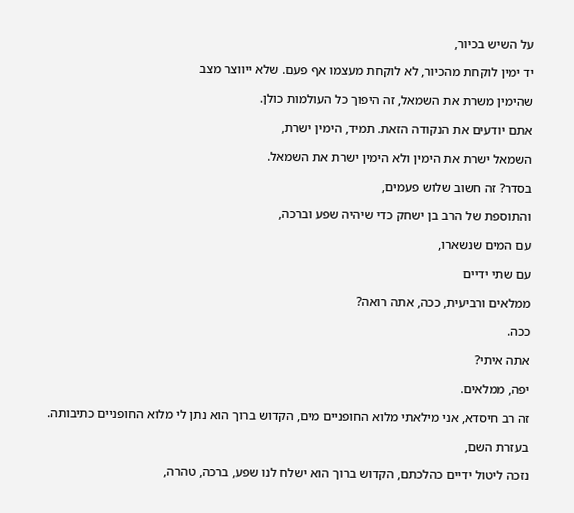על השיש בכיור,

יד ימין לוקחת מהכיור, לא לוקחת מעצמו אף פעם. שלא ייווצר מצב

שהימין משרת את השמאל, זה היפוך כל העולמות כולן.

אתם יודעים את הנקודה הזאת. תמיד, הימין ישרת,

השמאל ישרת את הימין ולא הימין ישרת את השמאל.

בסדר? זה חשוב שלוש פעמים,

והתוספת של הרב בן ישחק כדי שיהיה שפע וברכה,

עם המים שנשארו,

עם שתי ידיים

ממלאים ורביעית, ככה, אתה רואה?

ככה.

אתה איתי?

יפה, ממלאים.

זה רב חיסדא, אני מילאתי מלוא החופניים מים, הקדוש ברוך הוא נתן לי מלוא החופניים כתיבותה.

בעזרת השם,

נזכה ליטול ידיים כהלכתם, הקדוש ברוך הוא ישלח לנו שפע, ברכה, טהרה,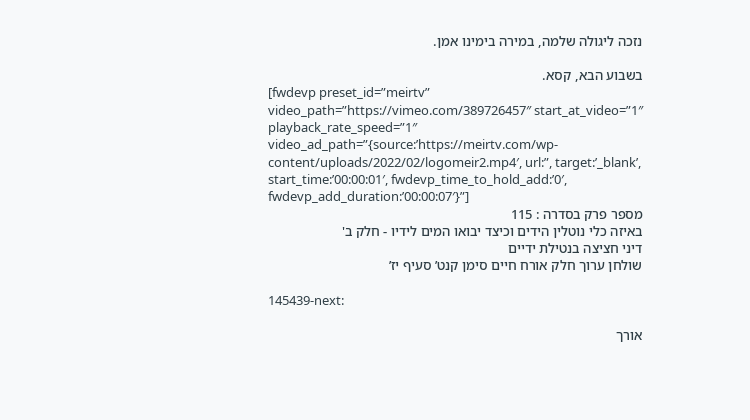נזכה ליגולה שלמה, במירה בימינו אמן.

בשבוע הבא, קסא.
[fwdevp preset_id=”meirtv” video_path=”https://vimeo.com/389726457″ start_at_video=”1″ playback_rate_speed=”1″ video_ad_path=”{source:’https://meirtv.com/wp-content/uploads/2022/02/logomeir2.mp4′, url:”, target:’_blank’, start_time:’00:00:01′, fwdevp_time_to_hold_add:’0′, fwdevp_add_duration:’00:00:07′}”]
מספר פרק בסדרה : 115
באיזה כלי נוטלין הידים וכיצד יבואו המים לידיו - חלק ב'
דיני חציצה בנטילת ידיים
שולחן ערוך חלק אורח חיים סימן קנט’ סעיף יז’

145439-next:

אורך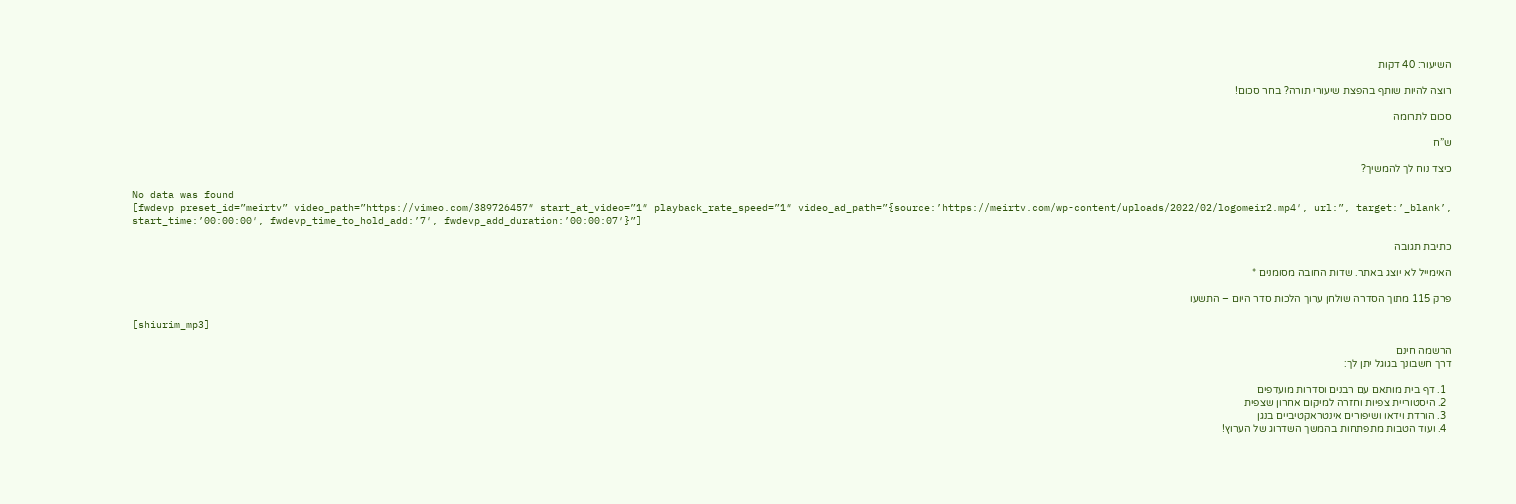השיעור: 40 דקות

רוצה להיות שותף בהפצת שיעורי תורה? בחר סכום!

סכום לתרומה

ש”ח

כיצד נוח לך להמשיך?

No data was found
[fwdevp preset_id=”meirtv” video_path=”https://vimeo.com/389726457″ start_at_video=”1″ playback_rate_speed=”1″ video_ad_path=”{source:’https://meirtv.com/wp-content/uploads/2022/02/logomeir2.mp4′, url:”, target:’_blank’, start_time:’00:00:00′, fwdevp_time_to_hold_add:’7′, fwdevp_add_duration:’00:00:07′}”]

כתיבת תגובה

האימייל לא יוצג באתר. שדות החובה מסומנים *

פרק 115 מתוך הסדרה שולחן ערוך הלכות סדר היום – התשעו

[shiurim_mp3]

הרשמה חינם
דרך חשבונך בגוגל יתן לך:

  1. דף בית מותאם עם רבנים וסדרות מועדפים
  2. היסטוריית צפיות וחזרה למיקום אחרון שצפית
  3. הורדת וידאו ושיפורים אינטראקטיביים בנגן
  4. ועוד הטבות מתפתחות בהמשך השדרוג של הערוץ!